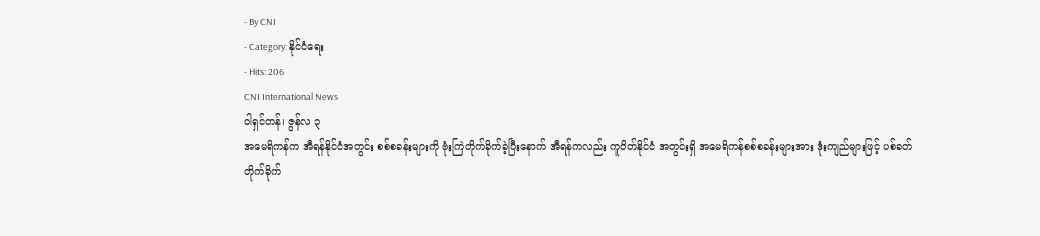- By CNI
- Category: နိုင်ငံရေး
- Hits: 206
CNI International News
ဝါရှင်တန်၊ ဇွန်လ ၃
အမေရိကန်က အီရန်နိုင်ငံအတွင်း စစ်စခန်းများကို ဗုံးကြဲတိုက်ခိုက်ခဲ့ပြီးနောက် အီရန်ကလည်း ကူဝိတ်နိုင်ငံ အတွင်းရှိ အမေရိကန်စစ်စခန်းများအား ဒုံးကျည်များဖြင့် ပစ်ခတ်တိုက်ခိုက်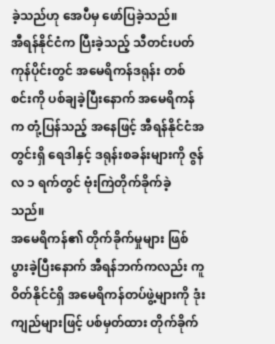ခဲ့သည်ဟု အေပီမှ ဖော်ပြခဲ့သည်။
အီရန်နိုင်ငံက ပြီးခဲ့သည့် သီတင်းပတ်ကုန်ပိုင်းတွင် အမေရိကန်ဒရုန်း တစ်စင်းကို ပစ်ချခဲ့ပြီးနောက် အမေရိကန်က တုံ့ပြန်သည့် အနေဖြင့် အီရန်နိုင်ငံအတွင်းရှိ ရေဒါနှင့် ဒရုန်းစခန်းများကို ဇွန်လ ၁ ရက်တွင် ဗုံးကြဲတိုက်ခိုက်ခဲ့ သည်။
အမေရိကန်၏ တိုက်ခိုက်မှုများ ဖြစ်ပွားခဲ့ပြီးနောက် အီရန်ဘက်ကလည်း ကူဝိတ်နိုင်ငံရှိ အမေရိကန်တပ်ဖွဲ့များကို ဒုံးကျည်များဖြင့် ပစ်မှတ်ထား တိုက်ခိုက်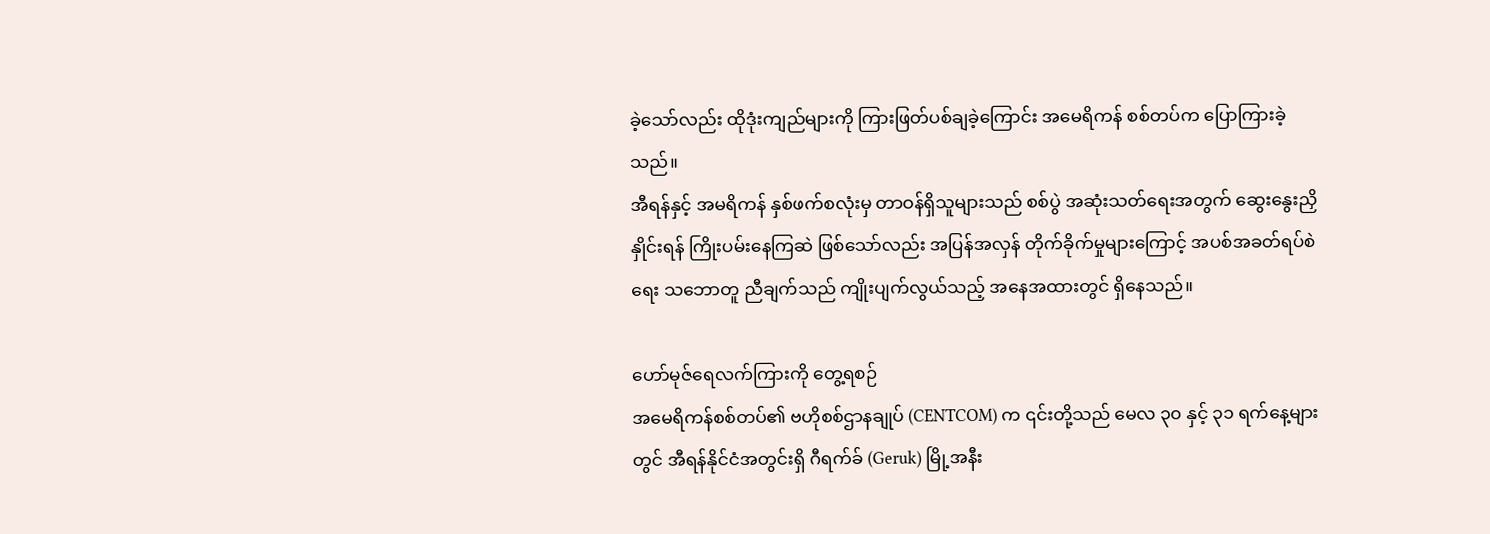ခဲ့သော်လည်း ထိုဒုံးကျည်များကို ကြားဖြတ်ပစ်ချခဲ့ကြောင်း အမေရိကန် စစ်တပ်က ပြောကြားခဲ့သည်။
အီရန်နှင့် အမရိကန် နှစ်ဖက်စလုံးမှ တာဝန်ရှိသူများသည် စစ်ပွဲ အဆုံးသတ်ရေးအတွက် ဆွေးနွေးညှိနှိုင်းရန် ကြိုးပမ်းနေကြဆဲ ဖြစ်သော်လည်း အပြန်အလှန် တိုက်ခိုက်မှုများကြောင့် အပစ်အခတ်ရပ်စဲရေး သဘောတူ ညီချက်သည် ကျိုးပျက်လွယ်သည့် အနေအထားတွင် ရှိနေသည်။

ဟော်မုဇ်ရေလက်ကြားကို တွေ့ရစဉ်
အမေရိကန်စစ်တပ်၏ ဗဟိုစစ်ဌာနချုပ် (CENTCOM) က ၎င်းတို့သည် မေလ ၃၀ နှင့် ၃၁ ရက်နေ့များတွင် အီရန်နိုင်ငံအတွင်းရှိ ဂီရက်ခ် (Geruk) မြို့အနီး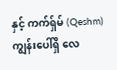နှင့် ကက်ရှ်မ် (Qeshm) ကျွန်းပေါ်ရှိ လေ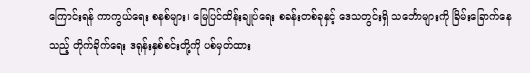ကြောင်းရန် ကာကွယ်ရေး စနစ်များ၊ မြေပြင်ထိန်းချုပ်ရေး စခန်းတစ်ခုနှင့် ဒေသတွင်းရှိ သင်္ဘောများကို ခြိမ်းခြောက်နေသည့် တိုက်ခိုက်ရေး ဒရုန်းနှစ်စင်းတို့ကို ပစ်မှတ်ထား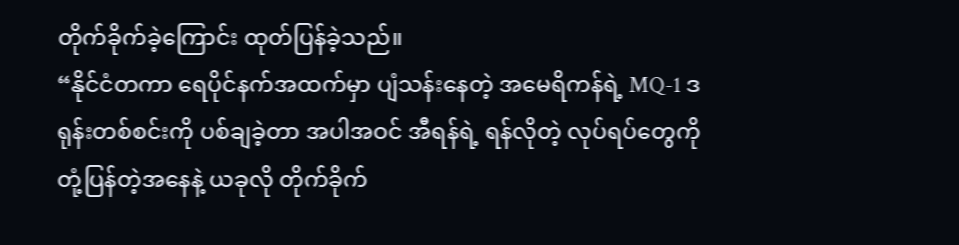တိုက်ခိုက်ခဲ့ကြောင်း ထုတ်ပြန်ခဲ့သည်။
“နိုင်ငံတကာ ရေပိုင်နက်အထက်မှာ ပျံသန်းနေတဲ့ အမေရိကန်ရဲ့ MQ-1 ဒရုန်းတစ်စင်းကို ပစ်ချခဲ့တာ အပါအဝင် အီရန်ရဲ့ ရန်လိုတဲ့ လုပ်ရပ်တွေကို တုံ့ပြန်တဲ့အနေနဲ့ ယခုလို တိုက်ခိုက်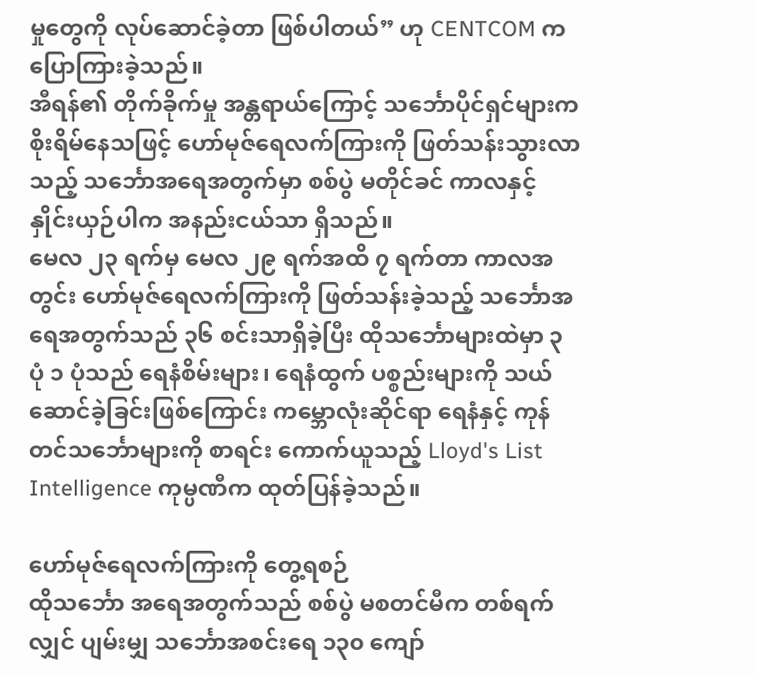မှုတွေကို လုပ်ဆောင်ခဲ့တာ ဖြစ်ပါတယ်” ဟု CENTCOM က ပြောကြားခဲ့သည်။
အီရန်၏ တိုက်ခိုက်မှု အန္တရာယ်ကြောင့် သင်္ဘောပိုင်ရှင်များက စိုးရိမ်နေသဖြင့် ဟော်မုဇ်ရေလက်ကြားကို ဖြတ်သန်းသွားလာသည့် သင်္ဘောအရေအတွက်မှာ စစ်ပွဲ မတိုင်ခင် ကာလနှင့် နှိုင်းယှဉ်ပါက အနည်းငယ်သာ ရှိသည်။
မေလ ၂၃ ရက်မှ မေလ ၂၉ ရက်အထိ ၇ ရက်တာ ကာလအတွင်း ဟော်မုဇ်ရေလက်ကြားကို ဖြတ်သန်းခဲ့သည့် သင်္ဘောအရေအတွက်သည် ၃၆ စင်းသာရှိခဲ့ပြီး ထိုသင်္ဘောများထဲမှာ ၃ ပုံ ၁ ပုံသည် ရေနံစိမ်းများ၊ ရေနံထွက် ပစ္စည်းများကို သယ်ဆောင်ခဲ့ခြင်းဖြစ်ကြောင်း ကမ္ဘောလုံးဆိုင်ရာ ရေနံနှင့် ကုန်တင်သင်္ဘောများကို စာရင်း ကောက်ယူသည့် Lloyd's List Intelligence ကုမ္ပဏီက ထုတ်ပြန်ခဲ့သည်။

ဟော်မုဇ်ရေလက်ကြားကို တွေ့ရစဉ်
ထိုသင်္ဘော အရေအတွက်သည် စစ်ပွဲ မစတင်မီက တစ်ရက်လျှင် ပျမ်းမျှ သင်္ဘောအစင်းရေ ၁၃၀ ကျော်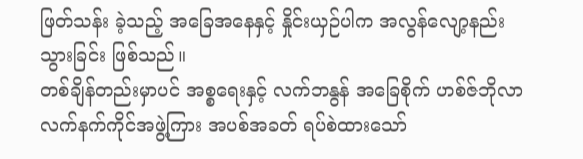ဖြတ်သန်း ခဲ့သည့် အခြေအနေနှင့် နှိုင်းယှဉ်ပါက အလွန်လျော့နည်းသွားခြင်း ဖြစ်သည်။
တစ်ချိန်တည်းမှာပင် အစ္စရေးနှင့် လက်ဘနွန် အခြေစိုက် ဟစ်ဇ်ဘိုလာ လက်နက်ကိုင်အဖွဲ့ကြား အပစ်အခတ် ရပ်စဲထားသော်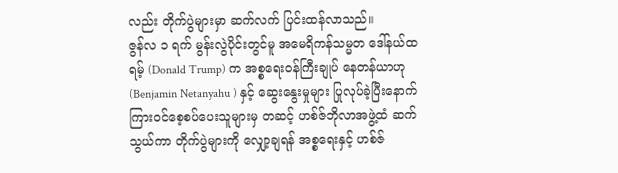လည်း တိုက်ပွဲများမှာ ဆက်လက် ပြင်းထန်လာသည်။
ဇွန်လ ၁ ရက် မွန်းလွဲပိုင်းတွင်မူ အမေရိကန်သမ္မတ ဒေါ်နယ်ထရမ့် (Donald Trump) က အစ္စရေးဝန်ကြီးချုပ် နေတန်ယာဟု (Benjamin Netanyahu ) နှင့် ဆွေးနွေးမှုများ ပြုလုပ်ခဲ့ပြီးနောက် ကြားဝင်စေ့စပ်ပေးသူများမှ တဆင့် ဟစ်ဇ်ဘိုလာအဖွဲ့ထံ ဆက်သွယ်ကာ တိုက်ပွဲများကို လျှော့ချရန် အစ္စရေးနှင့် ဟစ်ဇ်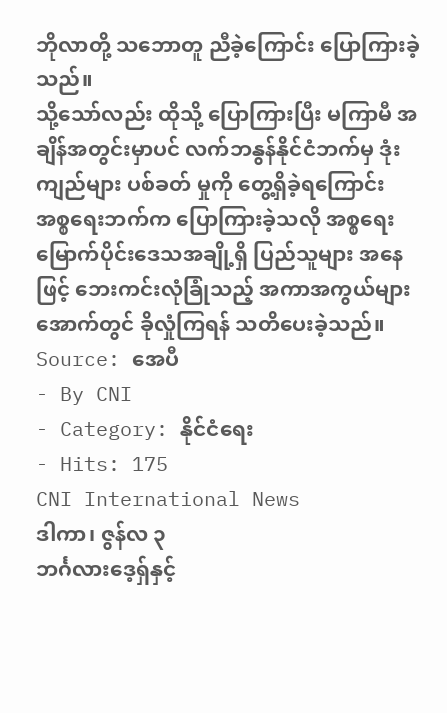ဘိုလာတို့ သဘောတူ ညီခဲ့ကြောင်း ပြောကြားခဲ့သည်။
သို့သော်လည်း ထိုသို့ ပြောကြားပြီး မကြာမီ အချိန်အတွင်းမှာပင် လက်ဘနွန်နိုင်ငံဘက်မှ ဒုံးကျည်များ ပစ်ခတ် မှုကို တွေ့ရှိခဲ့ရကြောင်း အစ္စရေးဘက်က ပြောကြားခဲ့သလို အစ္စရေး မြောက်ပိုင်းဒေသအချို့ရှိ ပြည်သူများ အနေဖြင့် ဘေးကင်းလုံခြုံသည့် အကာအကွယ်များအောက်တွင် ခိုလှုံကြရန် သတိပေးခဲ့သည်။
Source: အေပီ
- By CNI
- Category: နိုင်ငံရေး
- Hits: 175
CNI International News
ဒါကာ၊ ဇွန်လ ၃
ဘင်္ဂလားဒေ့ရှ်နှင့်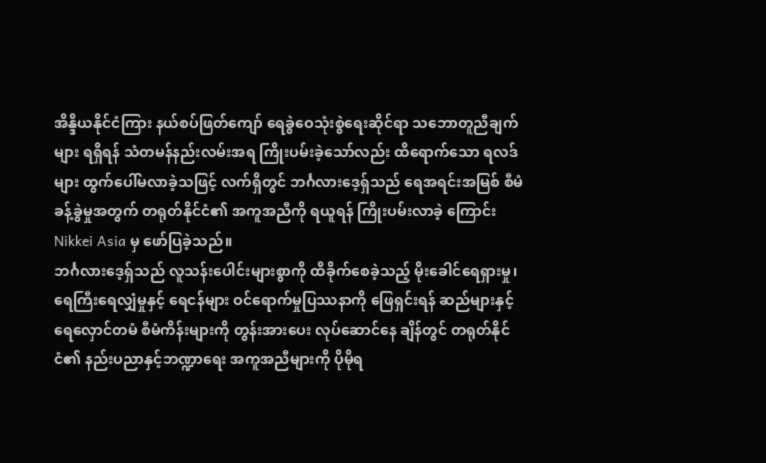အိန္ဒိယနိုင်ငံကြား နယ်စပ်ဖြတ်ကျော် ရေခွဲဝေသုံးစွဲရေးဆိုင်ရာ သဘောတူညီချက်များ ရရှိရန် သံတမန်နည်းလမ်းအရ ကြိုးပမ်းခဲ့သော်လည်း ထိရောက်သော ရလဒ်များ ထွက်ပေါ်မလာခဲ့သဖြင့် လက်ရှိတွင် ဘင်္ဂလားဒေ့ရှ်သည် ရေအရင်းအမြစ် စီမံခန့်ခွဲမှုအတွက် တရုတ်နိုင်ငံ၏ အကူအညီကို ရယူရန် ကြိုးပမ်းလာခဲ့ ကြောင်း Nikkei Asia မှ ဖော်ပြခဲ့သည်။
ဘင်္ဂလားဒေ့ရှ်သည် လူသန်းပေါင်းများစွာကို ထိခိုက်စေခဲ့သည့် မိုးခေါင်ရေရှားမှု၊ ရေကြီးရေလျှံမှုနှင့် ရေငန်များ ဝင်ရောက်မှုပြဿနာကို ဖြေရှင်းရန် ဆည်များနှင့် ရေလှောင်တမံ စီမံကိန်းများကို တွန်းအားပေး လုပ်ဆောင်နေ ချိန်တွင် တရုတ်နိုင်ငံ၏ နည်းပညာနှင့်ဘဏ္ဍာရေး အကူအညီများကို ပိုမိုရ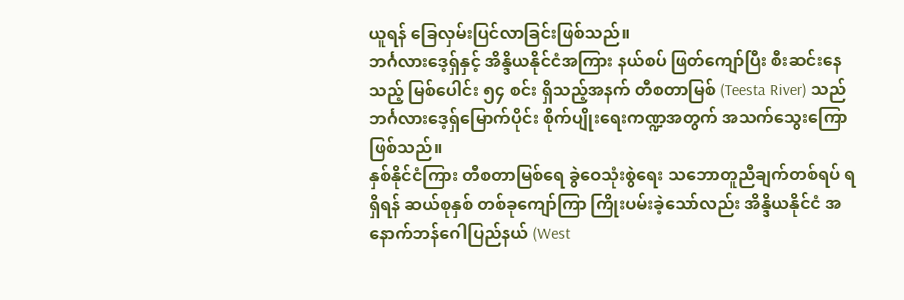ယူရန် ခြေလှမ်းပြင်လာခြင်းဖြစ်သည်။
ဘင်္ဂလားဒေ့ရှ်နှင့် အိန္ဒိယနိုင်ငံအကြား နယ်စပ် ဖြတ်ကျော်ပြီး စီးဆင်းနေသည့် မြစ်ပေါင်း ၅၄ စင်း ရှိသည့်အနက် တီစတာမြစ် (Teesta River) သည် ဘင်္ဂလားဒေ့ရှ်မြောက်ပိုင်း စိုက်ပျိုးရေးကဏ္ဍအတွက် အသက်သွေးကြော ဖြစ်သည်။
နှစ်နိုင်ငံကြား တီစတာမြစ်ရေ ခွဲဝေသုံးစွဲရေး သဘောတူညီချက်တစ်ရပ် ရရှိရန် ဆယ်စုနှစ် တစ်ခုကျော်ကြာ ကြိုးပမ်းခဲ့သော်လည်း အိန္ဒိယနိုင်ငံ အနောက်ဘန်ဂေါပြည်နယ် (West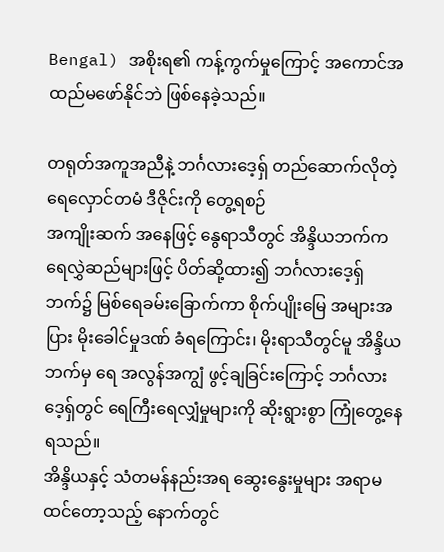Bengal) အစိုးရ၏ ကန့်ကွက်မှုကြောင့် အကောင်အထည်မဖော်နိုင်ဘဲ ဖြစ်နေခဲ့သည်။

တရုတ်အကူအညီနဲ့ ဘင်္ဂလားဒေ့ရှ် တည်ဆောက်လိုတဲ့ ရေလှောင်တမံ ဒီဇိုင်းကို တွေ့ရစဉ်
အကျိုးဆက် အနေဖြင့် နွေရာသီတွင် အိန္ဒိယဘက်က ရေလွှဲဆည်များဖြင့် ပိတ်ဆို့ထား၍ ဘင်္ဂလားဒေ့ရှ်ဘက်၌ မြစ်ရေခမ်းခြောက်ကာ စိုက်ပျိုးမြေ အများအပြား မိုးခေါင်မှုဒဏ် ခံရကြောင်း၊ မိုးရာသီတွင်မူ အိန္ဒိယဘက်မှ ရေ အလွန်အကျွံ ဖွင့်ချခြင်းကြောင့် ဘင်္ဂလားဒေ့ရှ်တွင် ရေကြီးရေလျှံမှုများကို ဆိုးရွားစွာ ကြုံတွေ့နေရသည်။
အိန္ဒိယနှင့် သံတမန်နည်းအရ ဆွေးနွေးမှုများ အရာမထင်တော့သည့် နောက်တွင်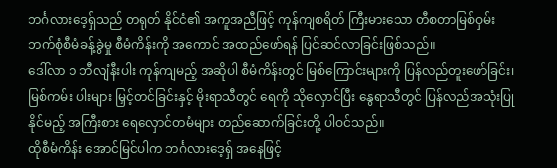ဘင်္ဂလားဒေ့ရှ်သည် တရုတ် နိုင်ငံ၏ အကူအညီဖြင့် ကုန်ကျစရိတ် ကြီးမားသော တီစတာမြစ်ဝှမ်း ဘက်စုံစီမံခန့်ခွဲမှု စီမံကိန်းကို အကောင် အထည်ဖော်ရန် ပြင်ဆင်လာခြင်းဖြစ်သည်။
ဒေါ်လာ ၁ ဘီလျံနီးပါး ကုန်ကျမည့် အဆိုပါ စီမံကိန်းတွင် မြစ်ကြောင်းများကို ပြန်လည်တူးဖော်ခြင်း၊ မြစ်ကမ်း ပါးများ မြှင့်တင်ခြင်းနှင့် မိုးရာသီတွင် ရေကို သိုလှောင်ပြီး နွေရာသီတွင် ပြန်လည်အသုံးပြုနိုင်မည့် အကြီးစား ရေလှောင်တမံများ တည်ဆောက်ခြင်းတို့ ပါဝင်သည်။
ထိုစီမံကိန်း အောင်မြင်ပါက ဘင်္ဂလားဒေ့ရှ် အနေဖြင့်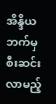အိန္ဒိယဘက်မှ စီးဆင်းလာမည့်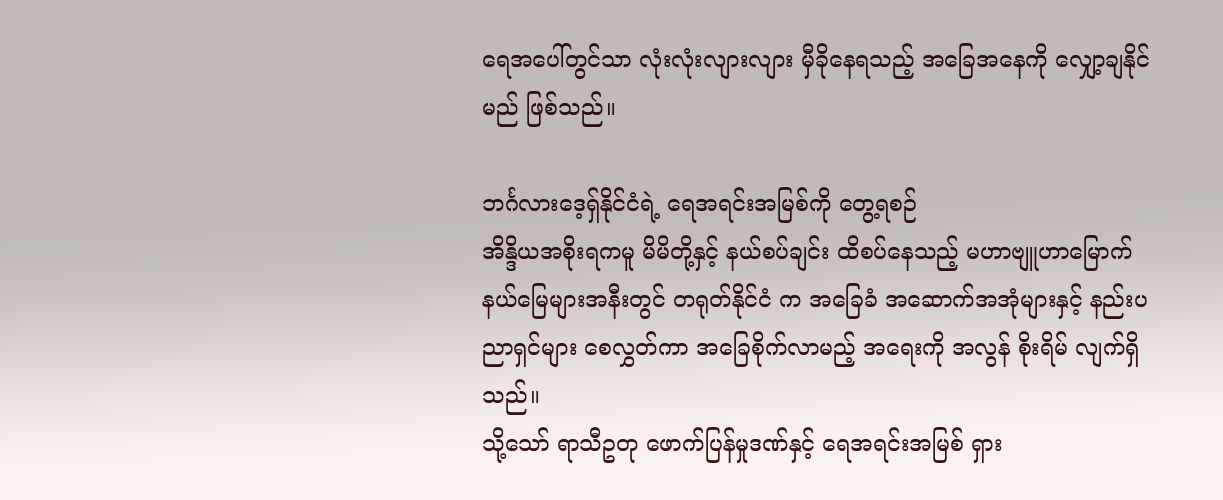ရေအပေါ်တွင်သာ လုံးလုံးလျားလျား မှီခိုနေရသည့် အခြေအနေကို လျှော့ချနိုင်မည် ဖြစ်သည်။

ဘင်္ဂလားဒေ့ရှ်နိုင်ငံရဲ့ ရေအရင်းအမြစ်ကို တွေ့ရစဉ်
အိန္ဒိယအစိုးရကမူ မိမိတို့နှင့် နယ်စပ်ချင်း ထိစပ်နေသည့် မဟာဗျူဟာမြောက် နယ်မြေများအနီးတွင် တရုတ်နိုင်ငံ က အခြေခံ အဆောက်အအုံများနှင့် နည်းပညာရှင်များ စေလွှတ်ကာ အခြေစိုက်လာမည့် အရေးကို အလွန် စိုးရိမ် လျက်ရှိသည်။
သို့သော် ရာသီဥတု ဖောက်ပြန်မှုဒဏ်နှင့် ရေအရင်းအမြစ် ရှား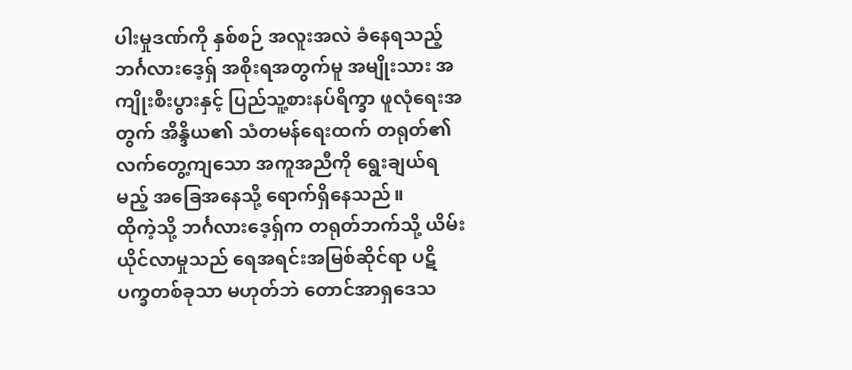ပါးမှုဒဏ်ကို နှစ်စဉ် အလူးအလဲ ခံနေရသည့် ဘင်္ဂလားဒေ့ရှ် အစိုးရအတွက်မူ အမျိုးသား အကျိုးစီးပွားနှင့် ပြည်သူ့စားနပ်ရိက္ခာ ဖူလုံရေးအတွက် အိန္ဒိယ၏ သံတမန်ရေးထက် တရုတ်၏ လက်တွေ့ကျသော အကူအညီကို ရွေးချယ်ရမည့် အခြေအနေသို့ ရောက်ရှိနေသည်။
ထိုကဲ့သို့ ဘင်္ဂလားဒေ့ရှ်က တရုတ်ဘက်သို့ ယိမ်းယိုင်လာမှုသည် ရေအရင်းအမြစ်ဆိုင်ရာ ပဋိပက္ခတစ်ခုသာ မဟုတ်ဘဲ တောင်အာရှဒေသ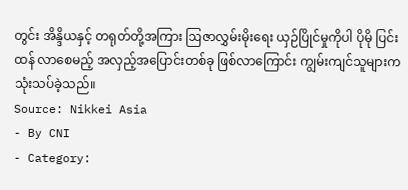တွင်း အိန္ဒိယနှင့် တရုတ်တို့အကြား ဩဇာလွှမ်းမိုးရေး ယှဉ်ပြိုင်မှုကိုပါ ပိုမို ပြင်းထန် လာစေမည့် အလှည့်အပြောင်းတစ်ခု ဖြစ်လာကြောင်း ကျွမ်းကျင်သူများက သုံးသပ်ခဲ့သည်။
Source: Nikkei Asia
- By CNI
- Category: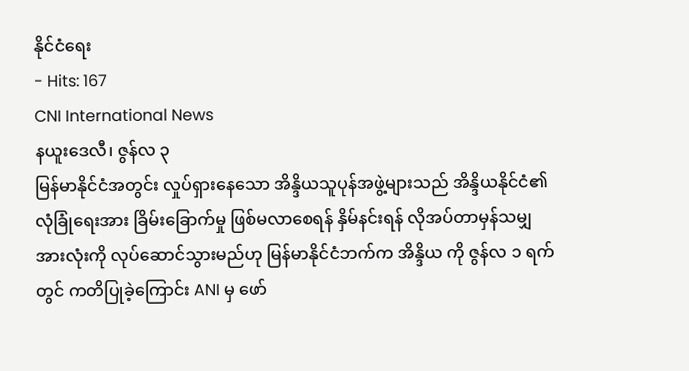နိုင်ငံရေး
- Hits: 167
CNI International News
နယူးဒေလီ၊ ဇွန်လ ၃
မြန်မာနိုင်ငံအတွင်း လှုပ်ရှားနေသော အိန္ဒိယသူပုန်အဖွဲ့များသည် အိန္ဒိယနိုင်ငံ၏ လုံခြုံရေးအား ခြိမ်းခြောက်မှု ဖြစ်မလာစေရန် နှိမ်နင်းရန် လိုအပ်တာမှန်သမျှ အားလုံးကို လုပ်ဆောင်သွားမည်ဟု မြန်မာနိုင်ငံဘက်က အိန္ဒိယ ကို ဇွန်လ ၁ ရက်တွင် ကတိပြုခဲ့ကြောင်း ANI မှ ဖော်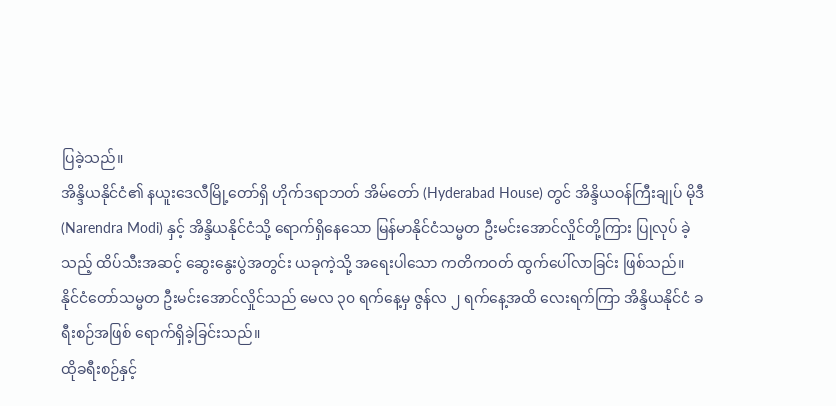ပြခဲ့သည်။
အိန္ဒိယနိုင်ငံ၏ နယူးဒေလီမြို့တော်ရှိ ဟိုက်ဒရာဘတ် အိမ်တော် (Hyderabad House) တွင် အိန္ဒိယဝန်ကြီးချုပ် မိုဒီ (Narendra Modi) နှင့် အိန္ဒိယနိုင်ငံသို့ ရောက်ရှိနေသော မြန်မာနိုင်ငံသမ္မတ ဦးမင်းအောင်လှိုင်တို့ကြား ပြုလုပ် ခဲ့သည့် ထိပ်သီးအဆင့် ဆွေးနွေးပွဲအတွင်း ယခုကဲ့သို့ အရေးပါသော ကတိကဝတ် ထွက်ပေါ်လာခြင်း ဖြစ်သည်။
နိုင်ငံတော်သမ္မတ ဦးမင်းအောင်လှိုင်သည် မေလ ၃၀ ရက်နေ့မှ ဇွန်လ ၂ ရက်နေ့အထိ လေးရက်ကြာ အိန္ဒိယနိုင်ငံ ခရီးစဉ်အဖြစ် ရောက်ရှိခဲ့ခြင်းသည်။
ထိုခရီးစဉ်နှင့်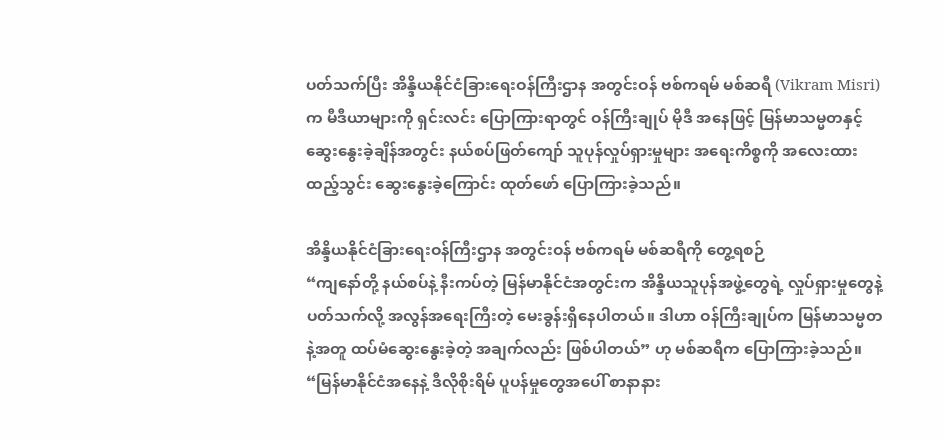ပတ်သက်ပြီး အိန္ဒိယနိုင်ငံခြားရေးဝန်ကြီးဌာန အတွင်းဝန် ဗစ်ကရမ် မစ်ဆရီ (Vikram Misri) က မီဒီယာများကို ရှင်းလင်း ပြောကြားရာတွင် ဝန်ကြီးချုပ် မိုဒီ အနေဖြင့် မြန်မာသမ္မတနှင့် ဆွေးနွေးခဲ့ချိန်အတွင်း နယ်စပ်ဖြတ်ကျော် သူပုန်လှုပ်ရှားမှုများ အရေးကိစ္စကို အလေးထား ထည့်သွင်း ဆွေးနွေးခဲ့ကြောင်း ထုတ်ဖော် ပြောကြားခဲ့သည်။

အိန္ဒိယနိုင်ငံခြားရေးဝန်ကြီးဌာန အတွင်းဝန် ဗစ်ကရမ် မစ်ဆရီကို တွေ့ရစဉ်
“ကျနော်တို့ နယ်စပ်နဲ့ နီးကပ်တဲ့ မြန်မာနိုင်ငံအတွင်းက အိန္ဒိယသူပုန်အဖွဲ့တွေရဲ့ လှုပ်ရှားမှုတွေနဲ့ ပတ်သက်လို့ အလွန်အရေးကြီးတဲ့ မေးခွန်းရှိနေပါတယ်။ ဒါဟာ ဝန်ကြီးချုပ်က မြန်မာသမ္မတနဲ့အတူ ထပ်မံဆွေးနွေးခဲ့တဲ့ အချက်လည်း ဖြစ်ပါတယ်” ဟု မစ်ဆရီက ပြောကြားခဲ့သည်။
“မြန်မာနိုင်ငံအနေနဲ့ ဒီလိုစိုးရိမ် ပူပန်မှုတွေအပေါ် စာနာနား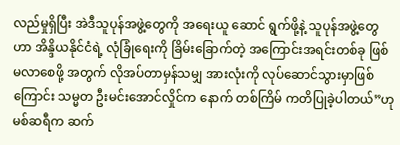လည်မှုရှိပြီး အဲဒီသူပုန်အဖွဲ့တွေကို အရေးယူ ဆောင် ရွက်ဖို့နဲ့ သူပုန်အဖွဲ့တွေဟာ အိန္ဒိယနိုင်ငံရဲ့ လုံခြုံရေးကို ခြိမ်းခြောက်တဲ့ အကြောင်းအရင်းတစ်ခု ဖြစ်မလာစေဖို့ အတွက် လိုအပ်တာမှန်သမျှ အားလုံးကို လုပ်ဆောင်သွားမှာဖြစ်ကြောင်း သမ္မတ ဦးမင်းအောင်လှိုင်က နောက် တစ်ကြိမ် ကတိပြုခဲ့ပါတယ်”ဟု မစ်ဆရီက ဆက်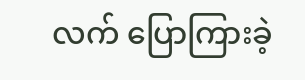လက် ပြောကြားခဲ့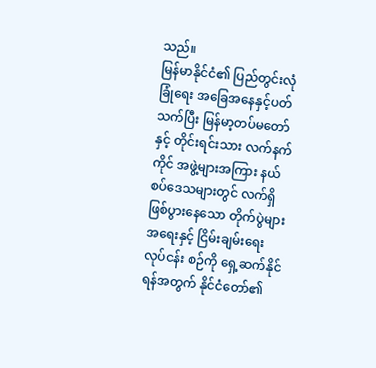သည်။
မြန်မာနိုင်ငံ၏ ပြည်တွင်းလုံခြုံရေး အခြေအနေနှင့်ပတ်သက်ပြီး မြန်မာ့တပ်မတော်နှင့် တိုင်းရင်းသား လက်နက် ကိုင် အဖွဲ့များအကြား နယ်စပ်ဒေသများတွင် လက်ရှိ ဖြစ်ပွားနေသော တိုက်ပွဲများအရေးနှင့် ငြိမ်းချမ်းရေး လုပ်ငန်း စဉ်ကို ရှေ့ဆက်နိုင်ရန်အတွက် နိုင်ငံတော်၏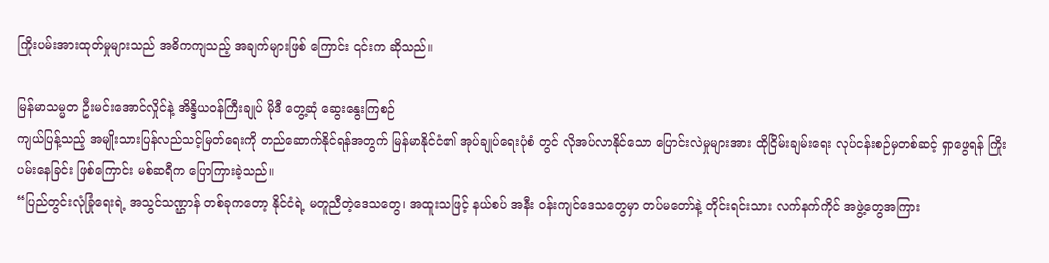ကြိုးပမ်းအားထုတ်မှုများသည် အဓိကကျသည့် အချက်များဖြစ် ကြောင်း ၎င်းက ဆိုသည်။

မြန်မာသမ္မတ ဦးမင်းအောင်လှိုင်နဲ့ အိန္ဒိယဝန်ကြီးချုပ် မိုဒီ တွေ့ဆုံ ဆွေးနွေးကြစဉ်
ကျယ်ပြန့်သည့် အမျိုးသားပြန်လည်သင့်မြတ်ရေးကို တည်ဆောက်နိုင်ရန်အတွက် မြန်မာနိုင်ငံ၏ အုပ်ချုပ်ရေးပုံစံ တွင် လိုအပ်လာနိုင်သော ပြောင်းလဲမှုများအား ထိုငြိမ်းချမ်းရေး လုပ်ငန်းစဉ်မှတစ်ဆင့် ရှာဖွေရန် ကြိုးပမ်းနေခြင်း ဖြစ်ကြောင်း မစ်ဆရီက ပြောကြားခဲ့သည်။
“ပြည်တွင်းလုံခြုံရေးရဲ့ အသွင်သဏ္ဌာန် တစ်ခုကတော့ နိုင်ငံရဲ့ မတူညီတဲ့ဒေသတွေ၊ အထူးသဖြင့် နယ်စပ် အနီး ဝန်းကျင်ဒေသတွေမှာ တပ်မတော်နဲ့ တိုင်းရင်းသား လက်နက်ကိုင် အဖွဲ့တွေအကြား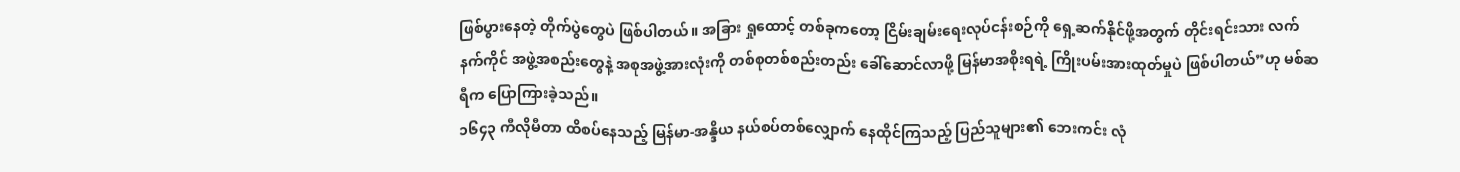ဖြစ်ပွားနေတဲ့ တိုက်ပွဲတွေပဲ ဖြစ်ပါတယ်။ အခြား ရှုထောင့် တစ်ခုကတော့ ငြိမ်းချမ်းရေးလုပ်ငန်းစဉ်ကို ရှေ့ဆက်နိုင်ဖို့အတွက် တိုင်းရင်းသား လက်နက်ကိုင် အဖွဲ့အစည်းတွေနဲ့ အစုအဖွဲ့အားလုံးကို တစ်စုတစ်စည်းတည်း ခေါ်ဆောင်လာဖို့ မြန်မာအစိုးရရဲ့ ကြိုးပမ်းအားထုတ်မှုပဲ ဖြစ်ပါတယ်”ဟု မစ်ဆရီက ပြောကြားခဲ့သည်။
၁၆၄၃ ကီလိုမီတာ ထိစပ်နေသည့် မြန်မာ-အန္ဒိယ နယ်စပ်တစ်လျှောက် နေထိုင်ကြသည့် ပြည်သူများ၏ ဘေးကင်း လုံ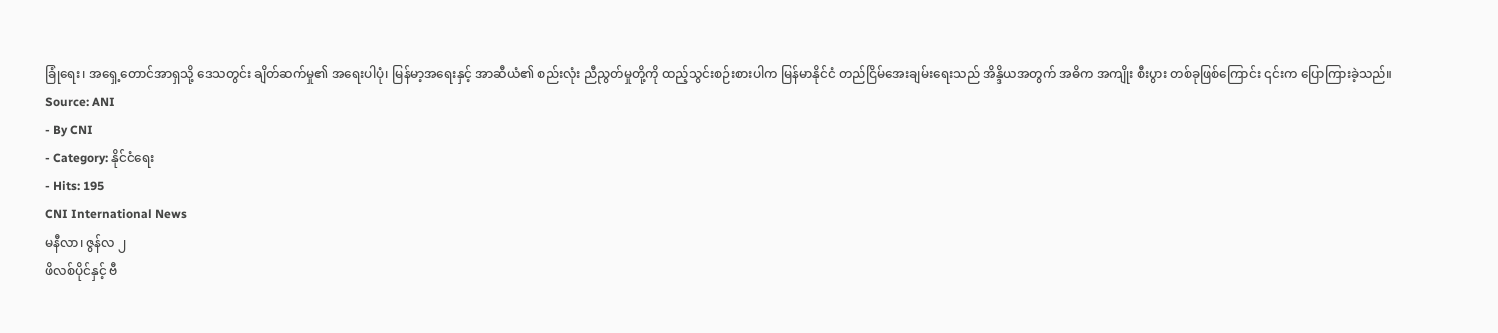ခြုံရေး၊ အရှေ့တောင်အာရှသို့ ဒေသတွင်း ချိတ်ဆက်မှု၏ အရေးပါပုံ၊ မြန်မာ့အရေးနှင့် အာဆီယံ၏ စည်းလုံး ညီညွတ်မှုတို့ကို ထည့်သွင်းစဉ်းစားပါက မြန်မာနိုင်ငံ တည်ငြိမ်အေးချမ်းရေးသည် အိန္ဒိယအတွက် အဓိက အကျိုး စီးပွား တစ်ခုဖြစ်ကြောင်း ၎င်းက ပြောကြားခဲ့သည်။
Source: ANI
- By CNI
- Category: နိုင်ငံရေး
- Hits: 195
CNI International News
မနီလာ၊ ဇွန်လ ၂
ဖိလစ်ပိုင်နှင့် ဗီ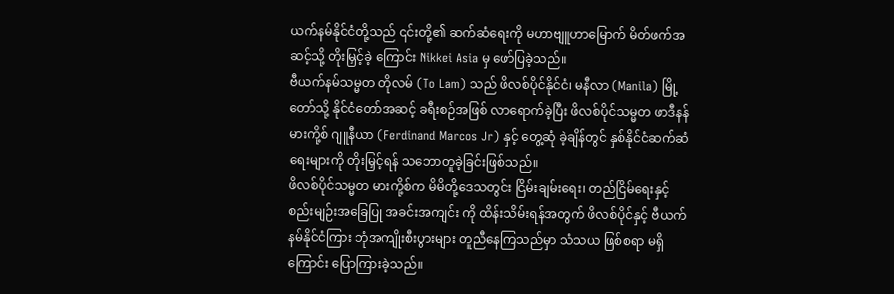ယက်နမ်နိုင်ငံတို့သည် ၎င်းတို့၏ ဆက်ဆံရေးကို မဟာဗျူဟာမြောက် မိတ်ဖက်အဆင့်သို့ တိုးမြှင့်ခဲ့ ကြောင်း Nikkei Asia မှ ဖော်ပြခဲ့သည်။
ဗီယက်နမ်သမ္မတ တိုလမ် (To Lam) သည် ဖိလစ်ပိုင်နိုင်ငံ၊ မနီလာ (Manila) မြို့တော်သို့ နိုင်ငံတော်အဆင့် ခရီးစဉ်အဖြစ် လာရောက်ခဲ့ပြီး ဖိလစ်ပိုင်သမ္မတ ဖာဒီနန် မားကို့စ် ဂျူနီယာ (Ferdinand Marcos Jr) နှင့် တွေ့ဆုံ ခဲ့ချိန်တွင် နှစ်နိုင်ငံဆက်ဆံရေးများကို တိုးမြှင့်ရန် သဘောတူခဲ့ခြင်းဖြစ်သည်။
ဖိလစ်ပိုင်သမ္မတ မားကို့စ်က မိမိတို့ဒေသတွင်း ငြိမ်းချမ်းရေး၊ တည်ငြိမ်ရေးနှင့် စည်းမျဉ်းအခြေပြု အခင်းအကျင်း ကို ထိန်းသိမ်းရန်အတွက် ဖိလစ်ပိုင်နှင့် ဗီယက်နမ်နိုင်ငံကြား ဘုံအကျိုးစီးပွားများ တူညီနေကြသည်မှာ သံသယ ဖြစ်စရာ မရှိကြောင်း ပြောကြားခဲ့သည်။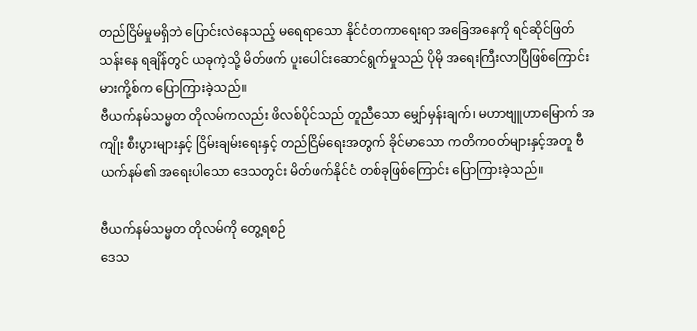တည်ငြိမ်မှုမရှိဘဲ ပြောင်းလဲနေသည့် မရေရာသော နိုင်ငံတကာရေးရာ အခြေအနေကို ရင်ဆိုင်ဖြတ်သန်းနေ ရချိန်တွင် ယခုကဲ့သို့ မိတ်ဖက် ပူးပေါင်းဆောင်ရွက်မှုသည် ပိုမို အရေးကြီးလာပြီဖြစ်ကြောင်း မားကို့စ်က ပြောကြားခဲ့သည်။
ဗီယက်နမ်သမ္မတ တိုလမ်ကလည်း ဖိလစ်ပိုင်သည် တူညီသော မျှော်မှန်းချက်၊ မဟာဗျူဟာမြောက် အကျိုး စီးပွားများနှင့် ငြိမ်းချမ်းရေးနှင့် တည်ငြိမ်ရေးအတွက် ခိုင်မာသော ကတိကဝတ်များနှင့်အတူ ဗီယက်နမ်၏ အရေးပါသော ဒေသတွင်း မိတ်ဖက်နိုင်ငံ တစ်ခုဖြစ်ကြောင်း ပြောကြားခဲ့သည်။

ဗီယက်နမ်သမ္မတ တိုလမ်ကို တွေ့ရစဉ်
ဒေသ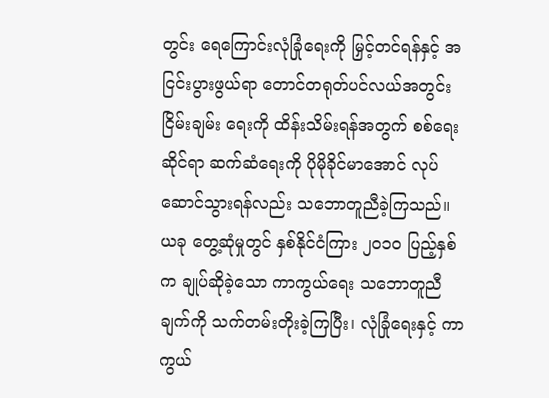တွင်း ရေကြောင်းလုံခြုံရေးကို မြှင့်တင်ရန်နှင့် အငြင်းပွားဖွယ်ရာ တောင်တရုတ်ပင်လယ်အတွင်း ငြိမ်းချမ်း ရေးကို ထိန်းသိမ်းရန်အတွက် စစ်ရေးဆိုင်ရာ ဆက်ဆံရေးကို ပိုမိုခိုင်မာအောင် လုပ်ဆောင်သွားရန်လည်း သဘောတူညီခဲ့ကြသည်။
ယခု တွေ့ဆုံမှုတွင် နှစ်နိုင်ငံကြား ၂၀၁၀ ပြည့်နှစ်က ချုပ်ဆိုခဲ့သော ကာကွယ်ရေး သဘောတူညီချက်ကို သက်တမ်းတိုးခဲ့ကြပြီး၊ လုံခြုံရေးနှင့် ကာကွယ်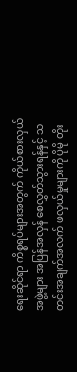ရေးဆိုင်ရာ ကိစ္စရပ်များအတွက် ကိုယ်စားလှယ်အဖွဲ့များ အပြန်အလှန် စေလွှတ်သွားရန်နှင့် သတင်းအချက်အလက် ဖလှယ်မှုများကို ပိုမို တိုး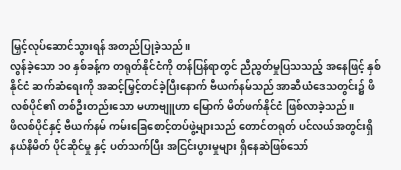မြှင့်လုပ်ဆောင်သွားရန် အတည်ပြုခဲ့သည်။
လွန်ခဲ့သော ၁၀ နှစ်ခန့်က တရုတ်နိုင်ငံကို တန်ပြန်ရာတွင် ညီညွတ်မှုပြသသည့် အနေဖြင့် နှစ်နိုင်ငံ ဆက်ဆံရေးကို အဆင့်မြှင့်တင်ခဲ့ပြီးနောက် ဗီယက်နမ်သည် အာဆီယံဒေသတွင်း၌ ဖိလစ်ပိုင်၏ တစ်ဦးတည်းသော မဟာဗျူဟာ မြောက် မိတ်ဖက်နိုင်ငံ ဖြစ်လာခဲ့သည်။
ဖိလစ်ပိုင်နှင့် ဗီယက်နမ် ကမ်းခြေစောင့်တပ်ဖွဲ့များသည် တောင်တရုတ် ပင်လယ်အတွင်းရှိ နယ်နိမိတ် ပိုင်ဆိုင်မှု နှင့် ပတ်သက်ပြီး အငြင်းပွားမှုများ ရှိနေဆဲဖြစ်သော်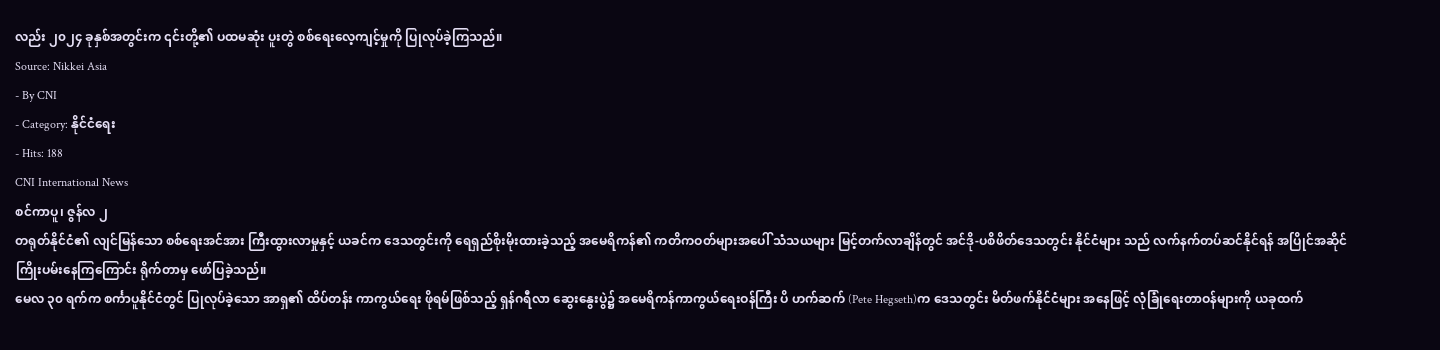လည်း ၂၀၂၄ ခုနှစ်အတွင်းက ၎င်းတို့၏ ပထမဆုံး ပူးတွဲ စစ်ရေးလေ့ကျင့်မှုကို ပြုလုပ်ခဲ့ကြသည်။
Source: Nikkei Asia
- By CNI
- Category: နိုင်ငံရေး
- Hits: 188
CNI International News
စင်ကာပူ၊ ဇွန်လ ၂
တရုတ်နိုင်ငံ၏ လျင်မြန်သော စစ်ရေးအင်အား ကြီးထွားလာမှုနှင့် ယခင်က ဒေသတွင်းကို ရေရှည်စိုးမိုးထားခဲ့သည့် အမေရိကန်၏ ကတိကဝတ်များအပေါ် သံသယများ မြင့်တက်လာချိန်တွင် အင်ဒို-ပစိဖိတ်ဒေသတွင်း နိုင်ငံများ သည် လက်နက်တပ်ဆင်နိုင်ရန် အပြိုင်အဆိုင် ကြိုးပမ်းနေကြကြောင်း ရိုက်တာမှ ဖော်ပြခဲ့သည်။
မေလ ၃၀ ရက်က စင်္ကာပူနိုင်ငံတွင် ပြုလုပ်ခဲ့သော အာရှ၏ ထိပ်တန်း ကာကွယ်ရေး ဖိုရမ်ဖြစ်သည့် ရှန်ဂရီလာ ဆွေးနွေးပွဲ၌ အမေရိကန်ကာကွယ်ရေးဝန်ကြီး ပိ ဟက်ဆက် (Pete Hegseth)က ဒေသတွင်း မိတ်ဖက်နိုင်ငံများ အနေဖြင့် လုံခြုံရေးတာဝန်များကို ယခုထက်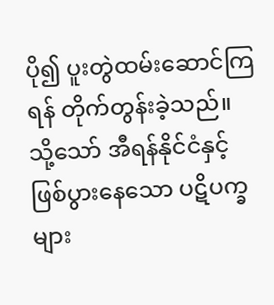ပို၍ ပူးတွဲထမ်းဆောင်ကြရန် တိုက်တွန်းခဲ့သည်။
သို့သော် အီရန်နိုင်ငံနှင့် ဖြစ်ပွားနေသော ပဋိပက္ခများ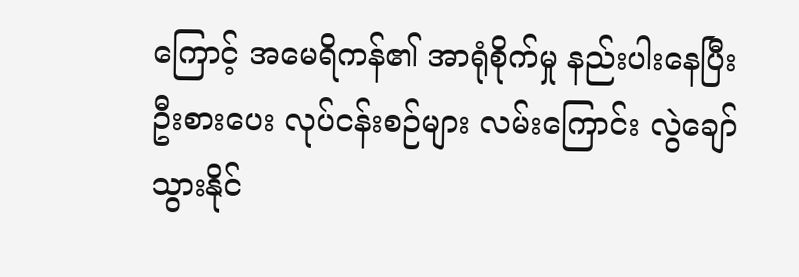ကြောင့် အမေရိကန်၏ အာရုံစိုက်မှု နည်းပါးနေပြီး ဦးစားပေး လုပ်ငန်းစဉ်များ လမ်းကြောင်း လွဲချော်သွားနိုင်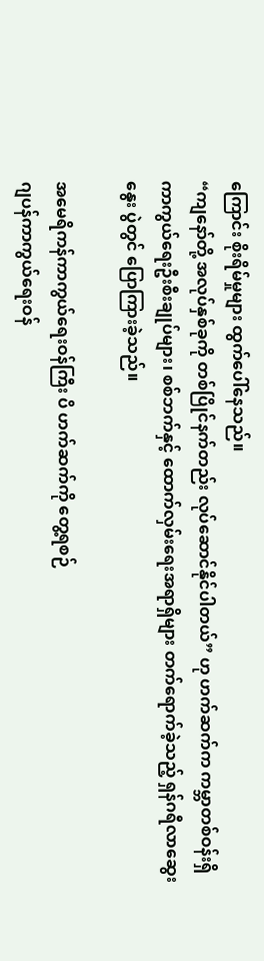ကြောင်း စိုးရိမ်မှုများ ထွက်ပေါ်နေသည်။
“ကျနော်တို့ အလုပ်နှစ်ခုကို တစ်ပြိုင်နက်တည်း လုပ်ဆောင်နိုင်ပါတယ်” ဟု ဟက်ဆက်က ကမ္ဘာတစ်ဝန်းရှိ ကာကွယ်ရေးဦးစီးချုပ်များ၊ စစ်ဘက်နှင့် ထောက်လှမ်းရေးအရာရှိများ တက်ရောက်ခဲ့သည့် ရှန်ဂရီလာဆွေးနွေး ပွဲတွင် ပြောကြားခဲ့သည်။

အမေရိကန်ကာကွယ်ရေးဝန်ကြီး ပိ ဟက်ဆက်ကို တွေ့ရစဉ်
ဂျပန်ကာကွယ်ရေးဝန်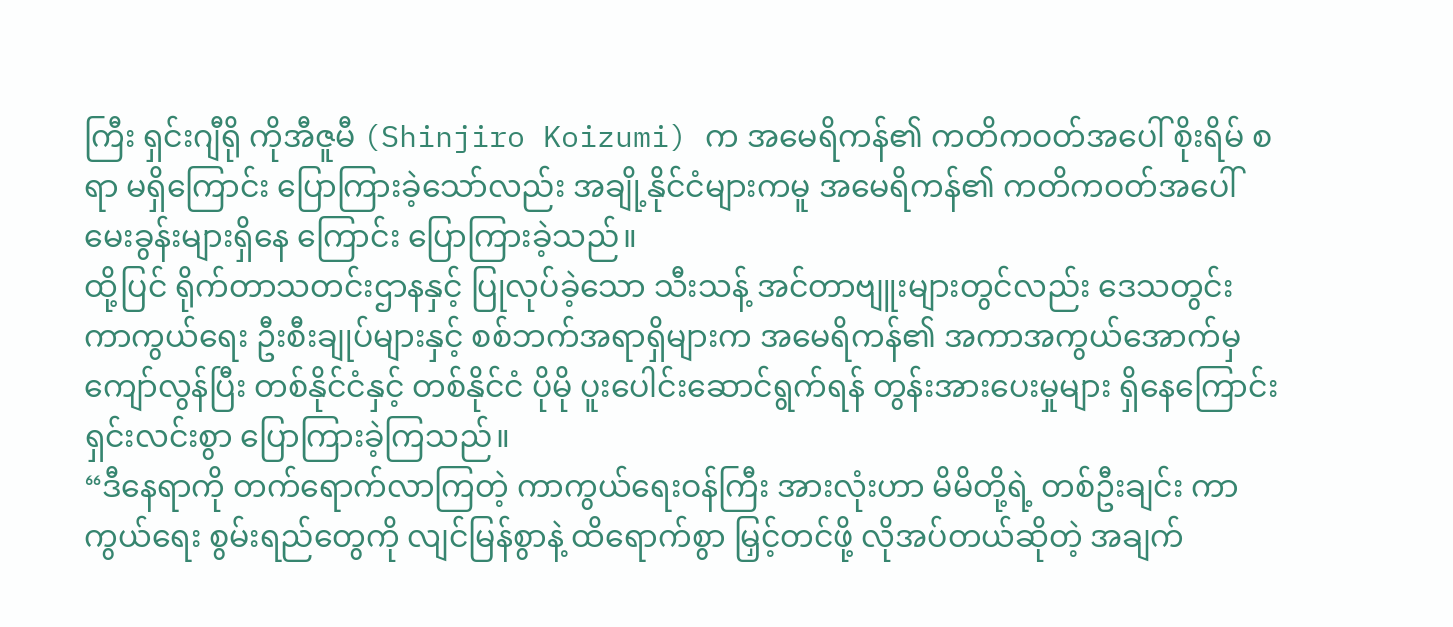ကြီး ရှင်းဂျီရို ကိုအီဇူမီ (Shinjiro Koizumi) က အမေရိကန်၏ ကတိကဝတ်အပေါ် စိုးရိမ် စရာ မရှိကြောင်း ပြောကြားခဲ့သော်လည်း အချို့နိုင်ငံများကမူ အမေရိကန်၏ ကတိကဝတ်အပေါ် မေးခွန်းများရှိနေ ကြောင်း ပြောကြားခဲ့သည်။
ထို့ပြင် ရိုက်တာသတင်းဌာနနှင့် ပြုလုပ်ခဲ့သော သီးသန့် အင်တာဗျူးများတွင်လည်း ဒေသတွင်း ကာကွယ်ရေး ဦးစီးချုပ်များနှင့် စစ်ဘက်အရာရှိများက အမေရိကန်၏ အကာအကွယ်အောက်မှ ကျော်လွန်ပြီး တစ်နိုင်ငံနှင့် တစ်နိုင်ငံ ပိုမို ပူးပေါင်းဆောင်ရွက်ရန် တွန်းအားပေးမှုများ ရှိနေကြောင်း ရှင်းလင်းစွာ ပြောကြားခဲ့ကြသည်။
“ဒီနေရာကို တက်ရောက်လာကြတဲ့ ကာကွယ်ရေးဝန်ကြီး အားလုံးဟာ မိမိတို့ရဲ့ တစ်ဦးချင်း ကာကွယ်ရေး စွမ်းရည်တွေကို လျင်မြန်စွာနဲ့ ထိရောက်စွာ မြှင့်တင်ဖို့ လိုအပ်တယ်ဆိုတဲ့ အချက်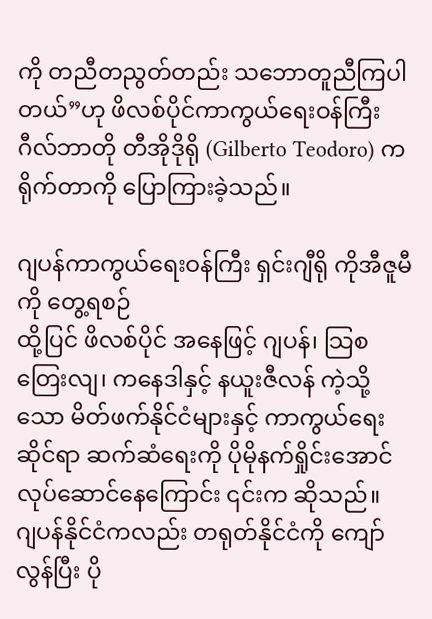ကို တညီတညွတ်တည်း သဘောတူညီကြပါတယ်”ဟု ဖိလစ်ပိုင်ကာကွယ်ရေးဝန်ကြီး ဂီလ်ဘာတို တီအိုဒိုရို (Gilberto Teodoro) က ရိုက်တာကို ပြောကြားခဲ့သည်။

ဂျပန်ကာကွယ်ရေးဝန်ကြီး ရှင်းဂျီရို ကိုအီဇူမီကို တွေ့ရစဉ်
ထို့ပြင် ဖိလစ်ပိုင် အနေဖြင့် ဂျပန်၊ သြစတြေးလျ၊ ကနေဒါနှင့် နယူးဇီလန် ကဲ့သို့သော မိတ်ဖက်နိုင်ငံများနှင့် ကာကွယ်ရေးဆိုင်ရာ ဆက်ဆံရေးကို ပိုမိုနက်ရှိုင်းအောင် လုပ်ဆောင်နေကြောင်း ၎င်းက ဆိုသည်။
ဂျပန်နိုင်ငံကလည်း တရုတ်နိုင်ငံကို ကျော်လွန်ပြီး ပို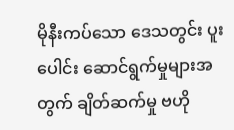မိုနီးကပ်သော ဒေသတွင်း ပူးပေါင်း ဆောင်ရွက်မှုများအတွက် ချိတ်ဆက်မှု ဗဟို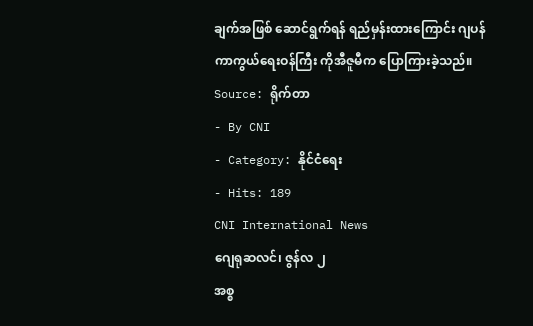ချက်အဖြစ် ဆောင်ရွက်ရန် ရည်မှန်းထားကြောင်း ဂျပန်ကာကွယ်ရေးဝန်ကြီး ကိုအီဇူမီက ပြောကြားခဲ့သည်။
Source: ရိုက်တာ
- By CNI
- Category: နိုင်ငံရေး
- Hits: 189
CNI International News
ဂျေရုဆလင်၊ ဇွန်လ ၂
အစ္စ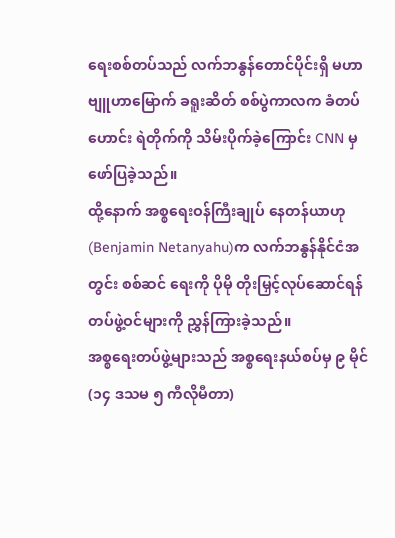ရေးစစ်တပ်သည် လက်ဘနွန်တောင်ပိုင်းရှိ မဟာဗျူဟာမြောက် ခရူးဆိတ် စစ်ပွဲကာလက ခံတပ်ဟောင်း ရဲတိုက်ကို သိမ်းပိုက်ခဲ့ကြောင်း CNN မှ ဖော်ပြခဲ့သည်။
ထို့နောက် အစ္စရေးဝန်ကြီးချုပ် နေတန်ယာဟု (Benjamin Netanyahu)က လက်ဘနွန်နိုင်ငံအတွင်း စစ်ဆင် ရေးကို ပိုမို တိုးမြှင့်လုပ်ဆောင်ရန် တပ်ဖွဲ့ဝင်များကို ညွှန်ကြားခဲ့သည်။
အစ္စရေးတပ်ဖွဲ့များသည် အစ္စရေးနယ်စပ်မှ ၉ မိုင် (၁၄ ဒသမ ၅ ကီလိုမီတာ)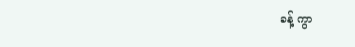ခန့် ကွာ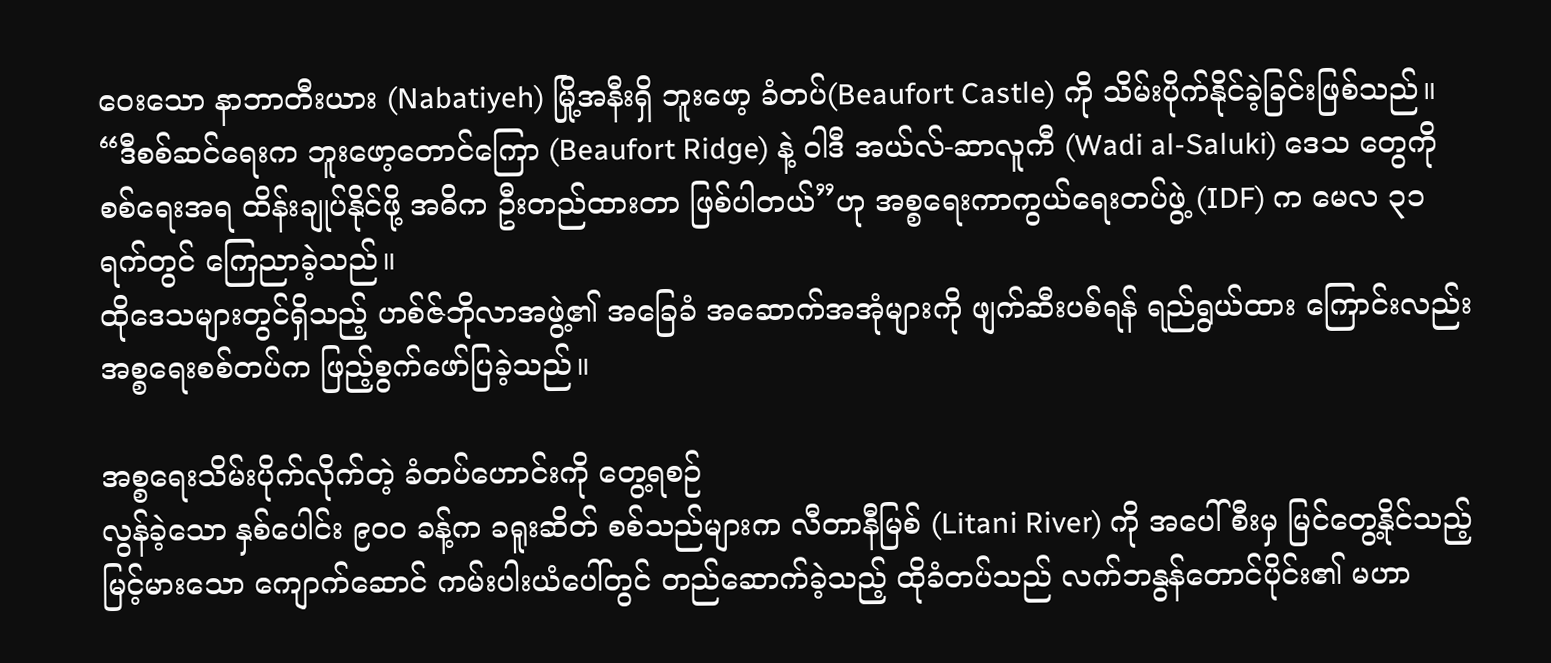ဝေးသော နာဘာတီးယား (Nabatiyeh) မြို့အနီးရှိ ဘူးဖော့ ခံတပ်(Beaufort Castle) ကို သိမ်းပိုက်နိုင်ခဲ့ခြင်းဖြစ်သည်။
“ဒီစစ်ဆင်ရေးက ဘူးဖော့တောင်ကြော (Beaufort Ridge) နဲ့ ဝါဒီ အယ်လ်-ဆာလူကီ (Wadi al-Saluki) ဒေသ တွေကို စစ်ရေးအရ ထိန်းချုပ်နိုင်ဖို့ အဓိက ဦးတည်ထားတာ ဖြစ်ပါတယ်”ဟု အစ္စရေးကာကွယ်ရေးတပ်ဖွဲ့ (IDF) က မေလ ၃၁ ရက်တွင် ကြေညာခဲ့သည်။
ထိုဒေသများတွင်ရှိသည့် ဟစ်ဇ်ဘိုလာအဖွဲ့၏ အခြေခံ အဆောက်အအုံများကို ဖျက်ဆီးပစ်ရန် ရည်ရွယ်ထား ကြောင်းလည်း အစ္စရေးစစ်တပ်က ဖြည့်စွက်ဖော်ပြခဲ့သည်။

အစ္စရေးသိမ်းပိုက်လိုက်တဲ့ ခံတပ်ဟောင်းကို တွေ့ရစဉ်
လွန်ခဲ့သော နှစ်ပေါင်း ၉၀၀ ခန့်က ခရူးဆိတ် စစ်သည်များက လီတာနီမြစ် (Litani River) ကို အပေါ်စီးမှ မြင်တွေ့နိုင်သည့် မြင့်မားသော ကျောက်ဆောင် ကမ်းပါးယံပေါ်တွင် တည်ဆောက်ခဲ့သည့် ထိုခံတပ်သည် လက်ဘနွန်တောင်ပိုင်း၏ မဟာ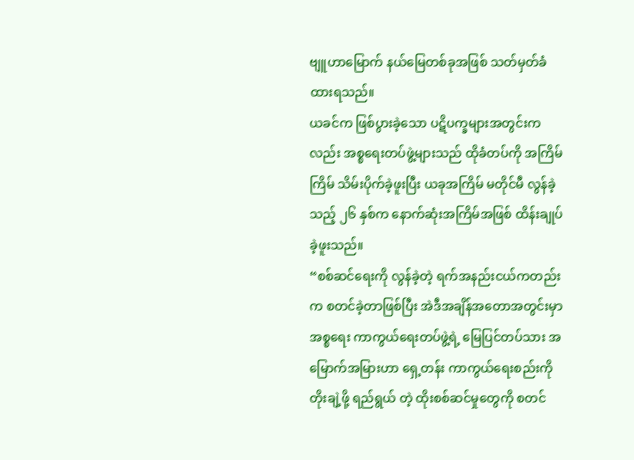ဗျူဟာမြောက် နယ်မြေတစ်ခုအဖြစ် သတ်မှတ်ခံထားရသည်။
ယခင်က ဖြစ်ပွားခဲ့သော ပဋိပက္ခများအတွင်းကလည်း အစ္စရေးတပ်ဖွဲ့များသည် ထိုခံတပ်ကို အကြိမ်ကြိမ် သိမ်းပိုက်ခဲ့ဖူးပြီး ယခုအကြိမ် မတိုင်မီ လွန်ခဲ့သည့် ၂၆ နှစ်က နောက်ဆုံးအကြိမ်အဖြစ် ထိန်းချုပ်ခဲ့ဖူးသည်။
“စစ်ဆင်ရေးကို လွန်ခဲ့တဲ့ ရက်အနည်းငယ်ကတည်းက စတင်ခဲ့တာဖြစ်ပြီး အဲဒီအချိန်အတောအတွင်းမှာ အစ္စရေး ကာကွယ်ရေးတပ်ဖွဲ့ရဲ့ မြေပြင်တပ်သား အမြောက်အမြားဟာ ရှေ့တန်း ကာကွယ်ရေးစည်းကို တိုးချဲ့ဖို့ ရည်ရွယ် တဲ့ ထိုးစစ်ဆင်မှုတွေကို စတင်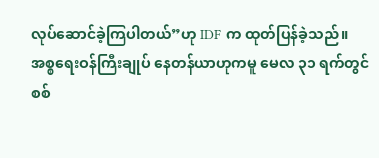လုပ်ဆောင်ခဲ့ကြပါတယ်”ဟု IDF က ထုတ်ပြန်ခဲ့သည်။
အစ္စရေးဝန်ကြီးချုပ် နေတန်ယာဟုကမူ မေလ ၃၁ ရက်တွင် စစ်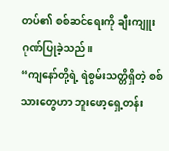တပ်၏ စစ်ဆင်ရေးကို ချီးကျူးဂုဏ်ပြုခဲ့သည်။
“ကျနော်တို့ရဲ့ ရဲစွမ်းသတ္တိရှိတဲ့ စစ်သားတွေဟာ ဘူးဖော့ရှေ့တန်း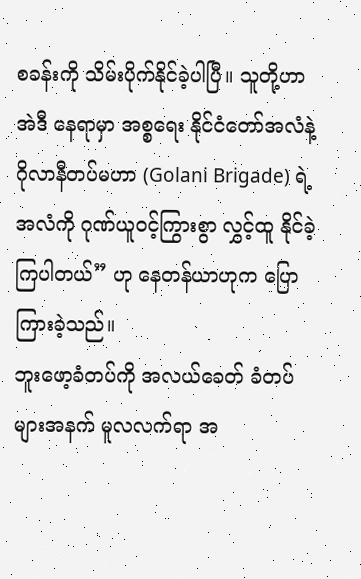စခန်းကို သိမ်းပိုက်နိုင်ခဲ့ပါပြီ။ သူတို့ဟာ အဲဒီ နေရာမှာ အစ္စရေး နိုင်ငံတော်အလံနဲ့ ဂိုလာနီတပ်မဟာ (Golani Brigade) ရဲ့ အလံကို ဂုဏ်ယူဝင့်ကြွားစွာ လွှင့်ထူ နိုင်ခဲ့ကြပါတယ်” ဟု နေတန်ယာဟုက ပြောကြားခဲ့သည်။
ဘူးဖော့ခံတပ်ကို အလယ်ခေတ် ခံတပ်များအနက် မူလလက်ရာ အ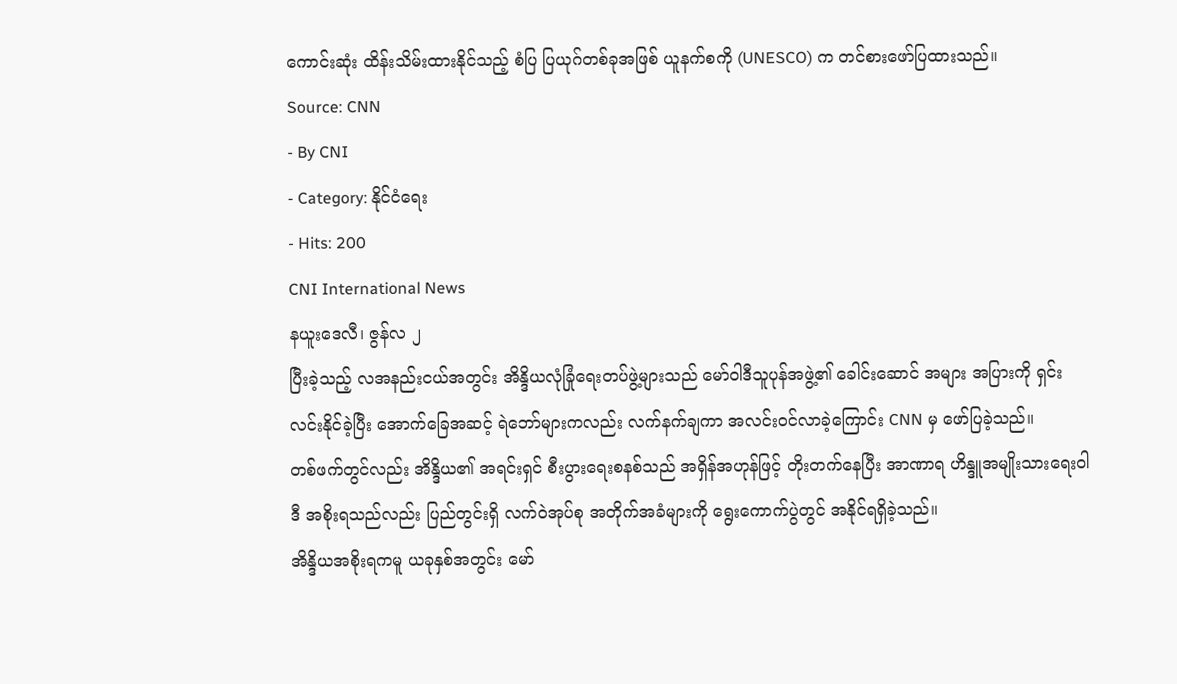ကောင်းဆုံး ထိန်းသိမ်းထားနိုင်သည့် စံပြ ပြယုဂ်တစ်ခုအဖြစ် ယူနက်စကို (UNESCO) က တင်စားဖော်ပြထားသည်။
Source: CNN
- By CNI
- Category: နိုင်ငံရေး
- Hits: 200
CNI International News
နယူးဒေလီ၊ ဇွန်လ ၂
ပြီးခဲ့သည့် လအနည်းငယ်အတွင်း အိန္ဒိယလုံခြုံရေးတပ်ဖွဲ့များသည် မော်ဝါဒီသူပုန်အဖွဲ့၏ ခေါင်းဆောင် အများ အပြားကို ရှင်းလင်းနိုင်ခဲ့ပြီး အောက်ခြေအဆင့် ရဲဘော်များကလည်း လက်နက်ချကာ အလင်းဝင်လာခဲ့ကြောင်း CNN မှ ဖော်ပြခဲ့သည်။
တစ်ဖက်တွင်လည်း အိန္ဒိယ၏ အရင်းရှင် စီးပွားရေးစနစ်သည် အရှိန်အဟုန်ဖြင့် တိုးတက်နေပြီး အာဏာရ ဟိန္ဒူအမျိုးသားရေးဝါဒီ အစိုးရသည်လည်း ပြည်တွင်းရှိ လက်ဝဲအုပ်စု အတိုက်အခံများကို ရွေးကောက်ပွဲတွင် အနိုင်ရရှိခဲ့သည်။
အိန္ဒိယအစိုးရကမူ ယခုနှစ်အတွင်း မော်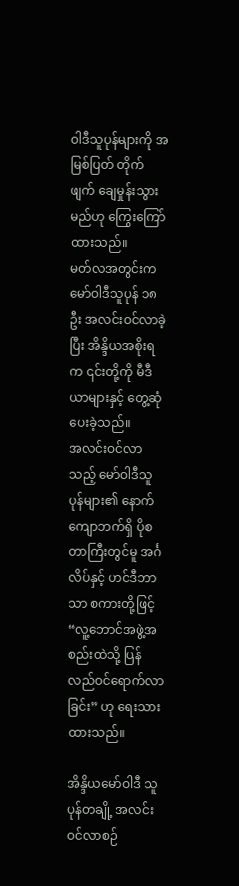ဝါဒီသူပုန်များကို အမြစ်ပြတ် တိုက်ဖျက် ချေမှုန်းသွားမည်ဟု ကြွေးကြော် ထားသည်။
မတ်လအတွင်းက မော်ဝါဒီသူပုန် ၁၈ ဦး အလင်းဝင်လာခဲ့ပြီး အိန္ဒိယအစိုးရက ၎င်းတို့ကို မီဒီယာများနှင့် တွေ့ဆုံ ပေးခဲ့သည်။
အလင်းဝင်လာသည့် မော်ဝါဒီသူပုန်များ၏ နောက်ကျောဘက်ရှိ ပိုစတာကြီးတွင်မူ အင်္ဂလိပ်နှင့် ဟင်ဒီဘာသာ စကားတို့ဖြင့် “လူ့ဘောင်အဖွဲ့အစည်းထဲသို့ ပြန်လည်ဝင်ရောက်လာခြင်း” ဟု ရေးသားထားသည်။

အိန္ဒိယမော်ဝါဒီ သူပုန်တချို့ အလင်းဝင်လာစဉ်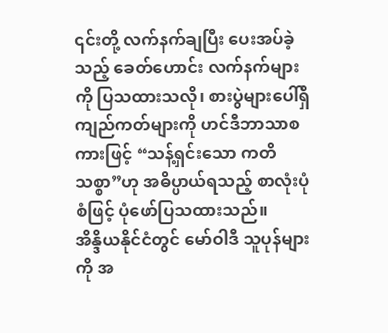၎င်းတို့ လက်နက်ချပြီး ပေးအပ်ခဲ့သည့် ခေတ်ဟောင်း လက်နက်များကို ပြသထားသလို၊ စားပွဲများပေါ်ရှိ ကျည်ကတ်များကို ဟင်ဒီဘာသာစကားဖြင့် “သန့်ရှင်းသော ကတိသစ္စာ”ဟု အဓိပ္ပာယ်ရသည့် စာလုံးပုံစံဖြင့် ပုံဖော်ပြသထားသည်။
အိန္ဒိယနိုင်ငံတွင် မော်ဝါဒီ သူပုန်များကို အ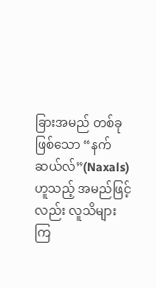ခြားအမည် တစ်ခုဖြစ်သော “နက်ဆယ်လ်”(Naxals) ဟူသည့် အမည်ဖြင့်လည်း လူသိများကြ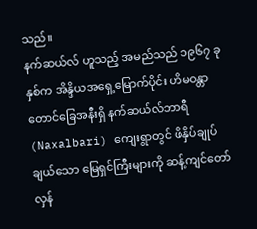သည်။
နက်ဆယ်လ် ဟူသည့် အမည်သည် ၁၉၆၇ ခုနှစ်က အိန္ဒိယအရှေ့မြောက်ပိုင်း ဟိမဝန္တာတောင်ခြေအနီးရှိ နက်ဆယ်လ်ဘာရီ (Naxalbari) ကျေးရွာတွင် ဖိနှိပ်ချုပ်ချယ်သော မြေရှင်ကြီးများကို ဆန့်ကျင်တော်လှန်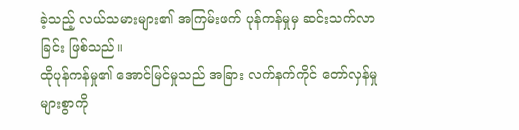ခဲ့သည့် လယ်သမားများ၏ အကြမ်းဖက် ပုန်ကန်မှုမှ ဆင်းသက်လာခြင်း ဖြစ်သည်။
ထိုပုန်ကန်မှု၏ အောင်မြင်မှုသည် အခြား လက်နက်ကိုင် တော်လှန်မှုများစွာကို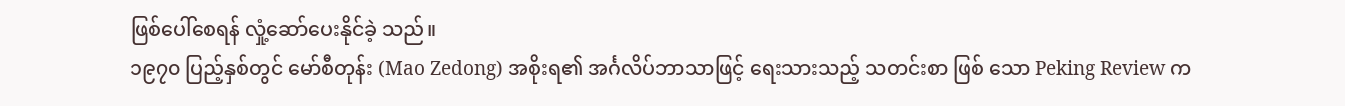ဖြစ်ပေါ်စေရန် လှုံ့ဆော်ပေးနိုင်ခဲ့ သည်။
၁၉၇၀ ပြည့်နှစ်တွင် မော်စီတုန်း (Mao Zedong) အစိုးရ၏ အင်္ဂလိပ်ဘာသာဖြင့် ရေးသားသည့် သတင်းစာ ဖြစ် သော Peking Review က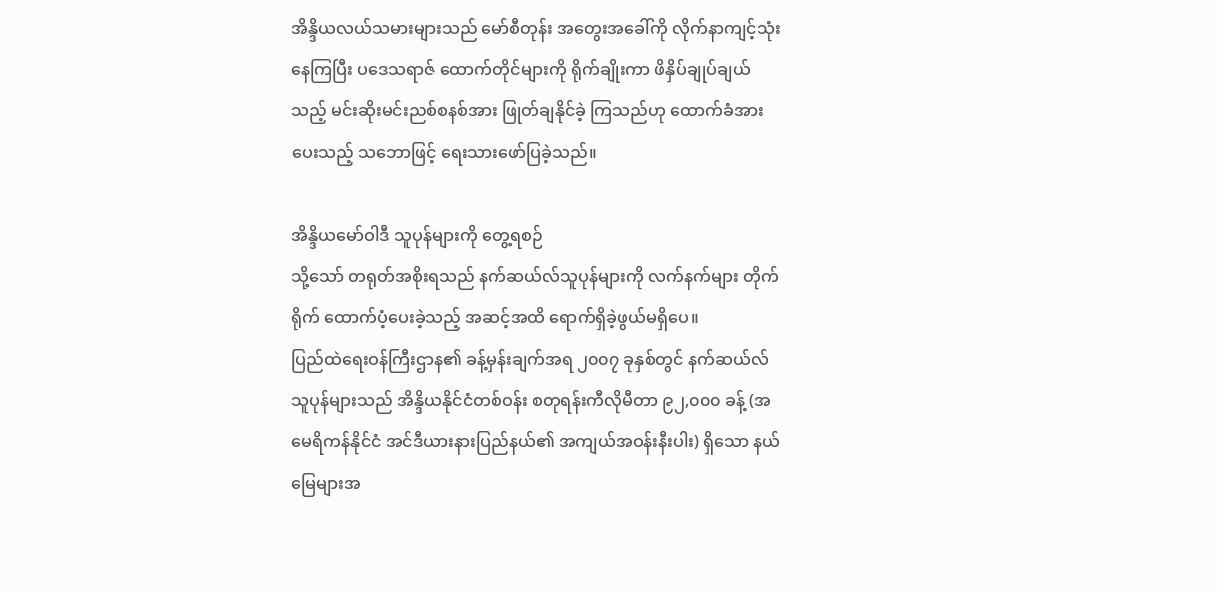အိန္ဒိယလယ်သမားများသည် မော်စီတုန်း အတွေးအခေါ်ကို လိုက်နာကျင့်သုံးနေကြပြီး ပဒေသရာဇ် ထောက်တိုင်များကို ရိုက်ချိုးကာ ဖိနှိပ်ချုပ်ချယ်သည့် မင်းဆိုးမင်းညစ်စနစ်အား ဖြုတ်ချနိုင်ခဲ့ ကြသည်ဟု ထောက်ခံအားပေးသည့် သဘောဖြင့် ရေးသားဖော်ပြခဲ့သည်။

အိန္ဒိယမော်ဝါဒီ သူပုန်များကို တွေ့ရစဉ်
သို့သော် တရုတ်အစိုးရသည် နက်ဆယ်လ်သူပုန်များကို လက်နက်များ တိုက်ရိုက် ထောက်ပံ့ပေးခဲ့သည့် အဆင့်အထိ ရောက်ရှိခဲ့ဖွယ်မရှိပေ။
ပြည်ထဲရေးဝန်ကြီးဌာန၏ ခန့်မှန်းချက်အရ ၂၀၀၇ ခုနှစ်တွင် နက်ဆယ်လ်သူပုန်များသည် အိန္ဒိယနိုင်ငံတစ်ဝန်း စတုရန်းကီလိုမီတာ ၉၂,၀၀၀ ခန့် (အမေရိကန်နိုင်ငံ အင်ဒီယားနားပြည်နယ်၏ အကျယ်အဝန်းနီးပါး) ရှိသော နယ်မြေများအ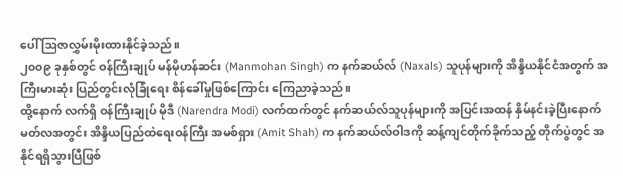ပေါ် ဩဇာလွှမ်းမိုးထားနိုင်ခဲ့သည်။
၂၀၀၉ ခုနှစ်တွင် ဝန်ကြီးချုပ် မန်မိုဟန်ဆင်း (Manmohan Singh) က နက်ဆယ်လ် (Naxals) သူပုန်များကို အိန္ဒိယနိုင်ငံအတွက် အကြီးမားဆုံး ပြည်တွင်းလုံခြုံရေး စိန်ခေါ်မှုဖြစ်ကြောင်း ကြေညာခဲ့သည်။
ထို့နောက် လက်ရှိ ဝန်ကြီးချုပ် မိုဒီ (Narendra Modi) လက်ထက်တွင် နက်ဆယ်လ်သူပုန်များကို အပြင်းအထန် နှိမ်နင်းခဲ့ပြီးနောက် မတ်လအတွင်း အိန္ဒိယပြည်ထဲရေးဝန်ကြီး အမစ်ရှား (Amit Shah) က နက်ဆယ်လ်ဝါဒကို ဆန့်ကျင်တိုက်ခိုက်သည့် တိုက်ပွဲတွင် အနိုင်ရရှိသွားပြီဖြစ်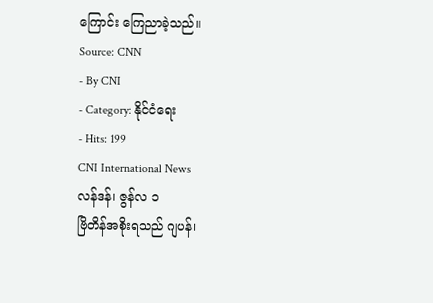ကြောင်း ကြေညာခဲ့သည်။
Source: CNN
- By CNI
- Category: နိုင်ငံရေး
- Hits: 199
CNI International News
လန်ဒန်၊ ဇွန်လ ၁
ဗြိတိန်အစိုးရသည် ဂျပန်၊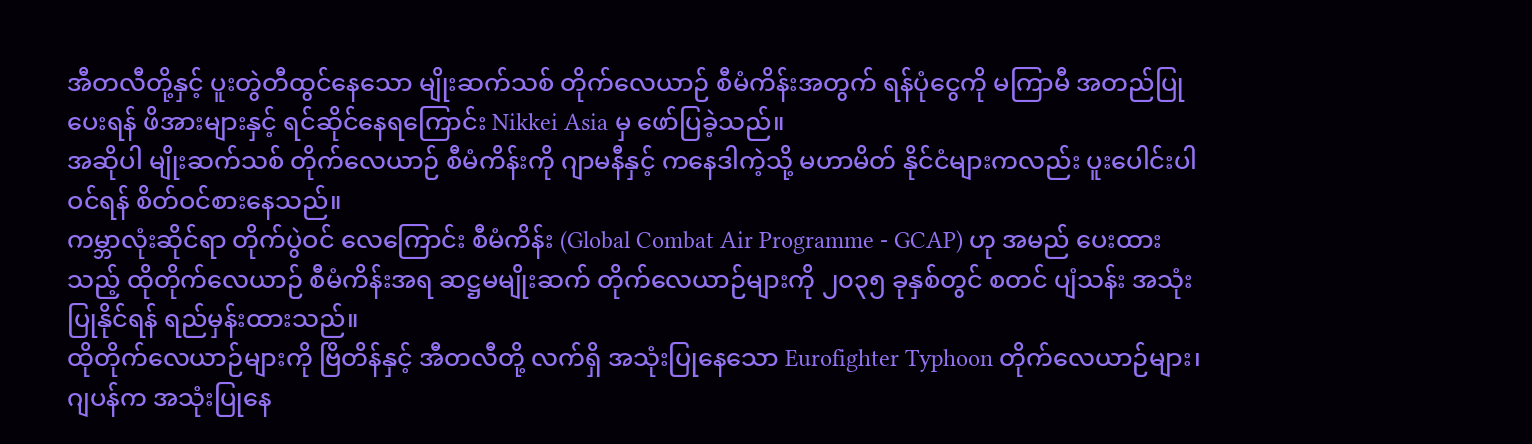အီတလီတို့နှင့် ပူးတွဲတီထွင်နေသော မျိုးဆက်သစ် တိုက်လေယာဉ် စီမံကိန်းအတွက် ရန်ပုံငွေကို မကြာမီ အတည်ပြုပေးရန် ဖိအားများနှင့် ရင်ဆိုင်နေရကြောင်း Nikkei Asia မှ ဖော်ပြခဲ့သည်။
အဆိုပါ မျိုးဆက်သစ် တိုက်လေယာဉ် စီမံကိန်းကို ဂျာမနီနှင့် ကနေဒါကဲ့သို့ မဟာမိတ် နိုင်ငံများကလည်း ပူးပေါင်းပါဝင်ရန် စိတ်ဝင်စားနေသည်။
ကမ္ဘာလုံးဆိုင်ရာ တိုက်ပွဲဝင် လေကြောင်း စီမံကိန်း (Global Combat Air Programme - GCAP) ဟု အမည် ပေးထားသည့် ထိုတိုက်လေယာဉ် စီမံကိန်းအရ ဆဋ္ဌမမျိုးဆက် တိုက်လေယာဉ်များကို ၂၀၃၅ ခုနှစ်တွင် စတင် ပျံသန်း အသုံးပြုနိုင်ရန် ရည်မှန်းထားသည်။
ထိုတိုက်လေယာဉ်များကို ဗြိတိန်နှင့် အီတလီတို့ လက်ရှိ အသုံးပြုနေသော Eurofighter Typhoon တိုက်လေယာဉ်များ၊ ဂျပန်က အသုံးပြုနေ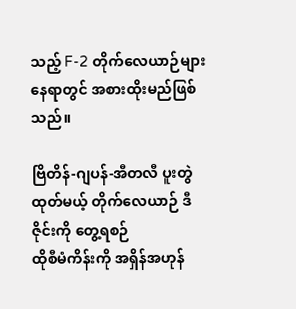သည့် F-2 တိုက်လေယာဉ်များ နေရာတွင် အစားထိုးမည်ဖြစ်သည်။

ဗြိတိန်-ဂျပန်-အီတလီ ပူးတွဲထုတ်မယ့် တိုက်လေယာဉ် ဒီဇိုင်းကို တွေ့ရစဉ်
ထိုစီမံကိန်းကို အရှိန်အဟုန်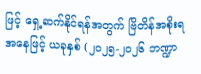ဖြင့် ရှေ့ဆက်နိုင်ရန်အတွက် ဗြိတိန်အစိုးရ အနေဖြင့် ယခုနှစ် (၂၀၂၅-၂၀၂၆ ဘဏ္ဍာ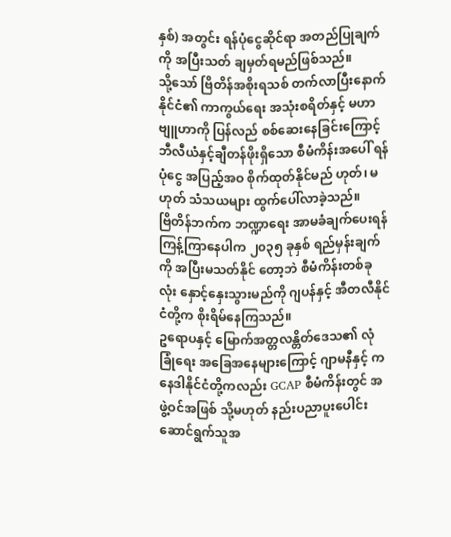နှစ်) အတွင်း ရန်ပုံငွေဆိုင်ရာ အတည်ပြုချက်ကို အပြီးသတ် ချမှတ်ရမည်ဖြစ်သည်။
သို့သော် ဗြိတိန်အစိုးရသစ် တက်လာပြီးနောက် နိုင်ငံ၏ ကာကွယ်ရေး အသုံးစရိတ်နှင့် မဟာဗျူဟာကို ပြန်လည် စစ်ဆေးနေခြင်းကြောင့် ဘီလီယံနှင့်ချီတန်ဖိုးရှိသော စီမံကိန်းအပေါ် ရန်ပုံငွေ အပြည့်အဝ စိုက်ထုတ်နိုင်မည် ဟုတ်၊ မဟုတ် သံသယများ ထွက်ပေါ်လာခဲ့သည်။
ဗြိတိန်ဘက်က ဘဏ္ဍာရေး အာမခံချက်ပေးရန် ကြန့်ကြာနေပါက ၂၀၃၅ ခုနှစ် ရည်မှန်းချက်ကို အပြီးမသတ်နိုင် တော့ဘဲ စီမံကိန်းတစ်ခုလုံး နှောင့်နှေးသွားမည်ကို ဂျပန်နှင့် အီတလီနိုင်ငံတို့က စိုးရိမ်နေကြသည်။
ဥရောပနှင့် မြောက်အတ္တလန္တိတ်ဒေသ၏ လုံခြုံရေး အခြေအနေများကြောင့် ဂျာမနီနှင့် ကနေဒါနိုင်ငံတို့ကလည်း GCAP စီမံကိန်းတွင် အဖွဲ့ဝင်အဖြစ် သို့မဟုတ် နည်းပညာပူးပေါင်း ဆောင်ရွက်သူအ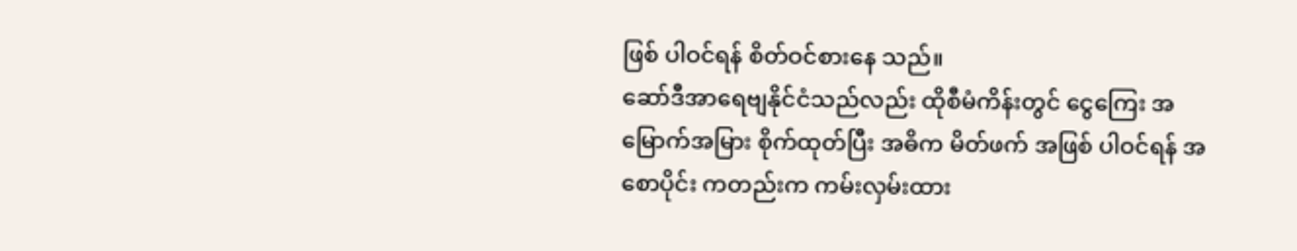ဖြစ် ပါဝင်ရန် စိတ်ဝင်စားနေ သည်။
ဆော်ဒီအာရေဗျနိုင်ငံသည်လည်း ထိုစီမံကိန်းတွင် ငွေကြေး အမြောက်အမြား စိုက်ထုတ်ပြီး အဓိက မိတ်ဖက် အဖြစ် ပါဝင်ရန် အစောပိုင်း ကတည်းက ကမ်းလှမ်းထား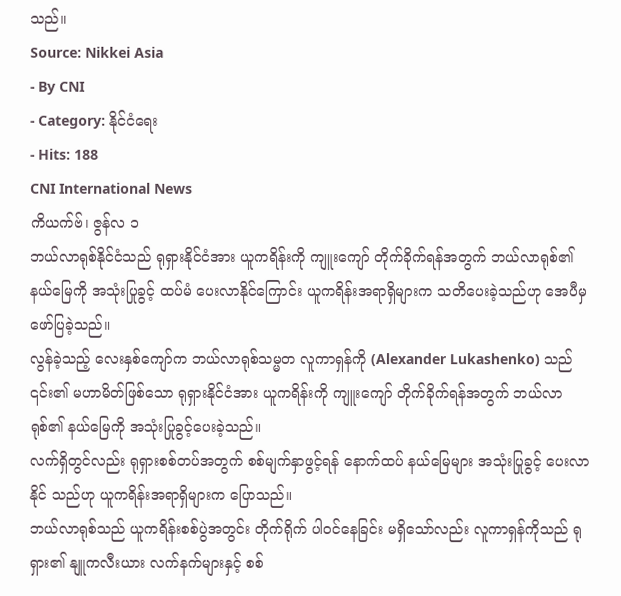သည်။
Source: Nikkei Asia
- By CNI
- Category: နိုင်ငံရေး
- Hits: 188
CNI International News
ကိယက်ဗ်၊ ဇွန်လ ၁
ဘယ်လာရုစ်နိုင်ငံသည် ရုရှားနိုင်ငံအား ယူကရိန်းကို ကျူးကျော် တိုက်ခိုက်ရန်အတွက် ဘယ်လာရုစ်၏ နယ်မြေကို အသုံးပြုခွင့် ထပ်မံ ပေးလာနိုင်ကြောင်း ယူကရိန်းအရာရှိများက သတိပေးခဲ့သည်ဟု အေပီမှ ဖော်ပြခဲ့သည်။
လွန်ခဲ့သည့် လေးနှစ်ကျော်က ဘယ်လာရုစ်သမ္မတ လူကာရှန်ကို (Alexander Lukashenko) သည် ၎င်း၏ မဟာမိတ်ဖြစ်သော ရုရှားနိုင်ငံအား ယူကရိန်းကို ကျူးကျော် တိုက်ခိုက်ရန်အတွက် ဘယ်လာရုစ်၏ နယ်မြေကို အသုံးပြုခွင့်ပေးခဲ့သည်။
လက်ရှိတွင်လည်း ရုရှားစစ်တပ်အတွက် စစ်မျက်နှာဖွင့်ရန် နောက်ထပ် နယ်မြေများ အသုံးပြုခွင့် ပေးလာနိုင် သည်ဟု ယူကရိန်းအရာရှိများက ပြောသည်။
ဘယ်လာရုစ်သည် ယူကရိန်းစစ်ပွဲအတွင်း တိုက်ရိုက် ပါဝင်နေခြင်း မရှိသော်လည်း လူကာရှန်ကိုသည် ရုရှား၏ နျူကလီးယား လက်နက်များနှင့် စစ်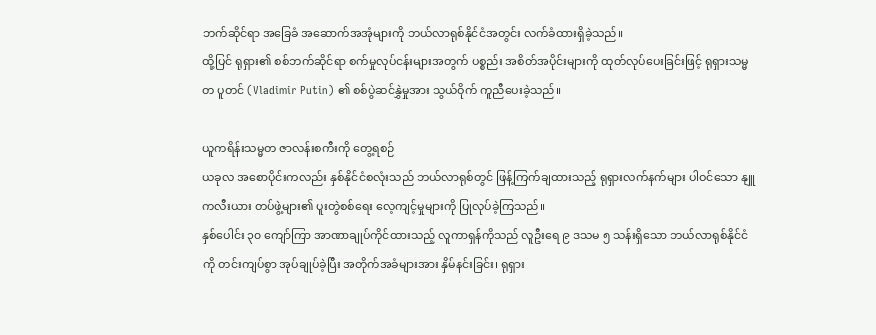ဘက်ဆိုင်ရာ အခြေခံ အဆောက်အအုံများကို ဘယ်လာရုစ်နိုင်ငံအတွင်း လက်ခံထားရှိခဲ့သည်။
ထို့ပြင် ရုရှား၏ စစ်ဘက်ဆိုင်ရာ စက်မှုလုပ်ငန်းများအတွက် ပစ္စည်း အစိတ်အပိုင်းများကို ထုတ်လုပ်ပေးခြင်းဖြင့် ရုရှားသမ္မတ ပူတင် (Vladimir Putin) ၏ စစ်ပွဲဆင်နွှဲမှုအား သွယ်ဝိုက် ကူညီပေးခဲ့သည်။

ယူကရိန်းသမ္မတ ဇာလန်းစကီးကို တွေ့ရစဉ်
ယခုလ အစောပိုင်းကလည်း နှစ်နိုင်ငံစလုံးသည် ဘယ်လာရုစ်တွင် ဖြန့်ကြက်ချထားသည့် ရုရှားလက်နက်များ ပါဝင်သော နျူကလီးယား တပ်ဖွဲ့များ၏ ပူးတွဲစစ်ရေး လေ့ကျင့်မှုများကို ပြုလုပ်ခဲ့ကြသည်။
နှစ်ပေါင်း ၃၀ ကျော်ကြာ အာဏာချုပ်ကိုင်ထားသည့် လူကာရှန်ကိုသည် လူဦးရေ ၉ ဒသမ ၅ သန်းရှိသော ဘယ်လာရုစ်နိုင်ငံကို တင်းကျပ်စွာ အုပ်ချုပ်ခဲ့ပြီး အတိုက်အခံများအား နှိမ်နင်းခြင်း၊ ရုရှား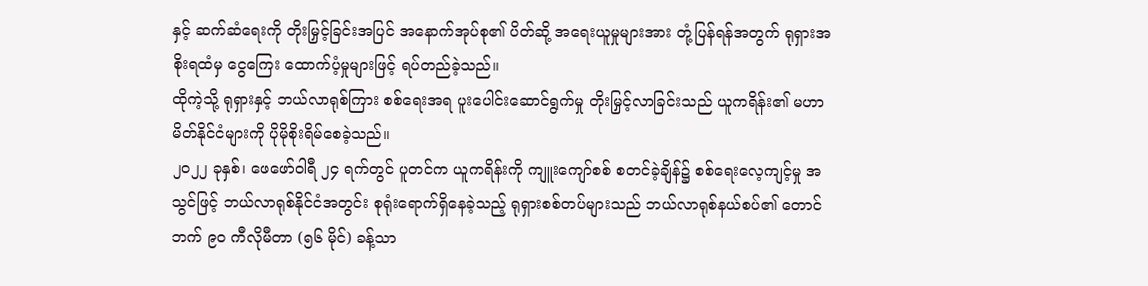နှင့် ဆက်ဆံရေးကို တိုးမြှင့်ခြင်းအပြင် အနောက်အုပ်စု၏ ပိတ်ဆို့ အရေးယူမှုများအား တုံ့ပြန်ရန်အတွက် ရုရှားအစိုးရထံမှ ငွေကြေး ထောက်ပံ့မှုများဖြင့် ရပ်တည်ခဲ့သည်။
ထိုကဲ့သို့ ရုရှားနှင့် ဘယ်လာရုစ်ကြား စစ်ရေးအရ ပူးပေါင်းဆောင်ရွက်မှု တိုးမြှင့်လာခြင်းသည် ယူကရိန်း၏ မဟာမိတ်နိုင်ငံများကို ပိုမိုစိုးရိမ်စေခဲ့သည်။
၂၀၂၂ ခုနှစ်၊ ဖေဖော်ဝါရီ ၂၄ ရက်တွင် ပူတင်က ယူကရိန်းကို ကျူးကျော်စစ် စတင်ခဲ့ချိန်၌ စစ်ရေးလေ့ကျင့်မှု အသွင်ဖြင့် ဘယ်လာရုစ်နိုင်ငံအတွင်း စုရုံးရောက်ရှိနေခဲ့သည့် ရုရှားစစ်တပ်များသည် ဘယ်လာရုစ်နယ်စပ်၏ တောင်ဘက် ၉၀ ကီလိုမီတာ (၅၆ မိုင်) ခန့်သာ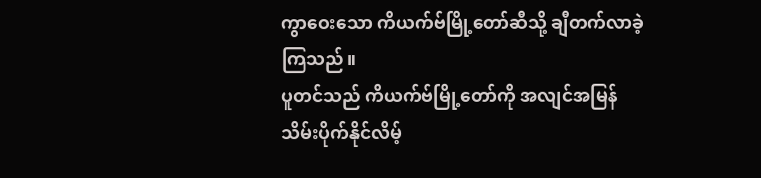ကွာဝေးသော ကိယက်ဗ်မြို့တော်ဆီသို့ ချီတက်လာခဲ့ကြသည်။
ပူတင်သည် ကိယက်ဗ်မြို့တော်ကို အလျင်အမြန် သိမ်းပိုက်နိုင်လိမ့်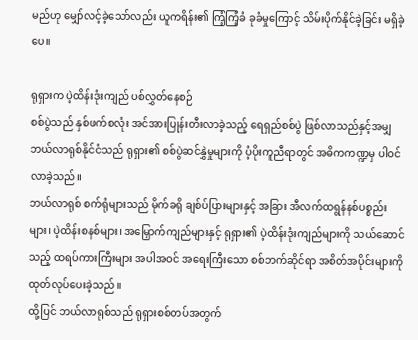မည်ဟု မျှော်လင့်ခဲ့သော်လည်း ယူကရိန်း၏ ကြံ့ကြံ့ခံ ခုခံမှုကြောင့် သိမ်းပိုက်နိုင်ခဲ့ခြင်း မရှိခဲ့ပေ။

ရုရှားက ပဲ့ထိန်းဒုံးကျည် ပစ်လွှတ်နေစဉ်
စစ်ပွဲသည် နှစ်ဖက်စလုံး အင်အားပြုန်းတီးလာခဲ့သည့် ရေရှည်စစ်ပွဲ ဖြစ်လာသည်နှင့်အမျှ ဘယ်လာရုစ်နိုင်ငံသည် ရုရှား၏ စစ်ပွဲဆင်နွှဲမှုများကို ပံ့ပိုးကူညီရာတွင် အဓိကကဏ္ဍမှ ပါဝင်လာခဲ့သည်။
ဘယ်လာရုစ် စက်ရုံများသည် မိုက်ခရို ချစ်ပ်ပြားများနှင့် အခြား အီလက်ထရွန်နစ်ပစ္စည်းများ၊ ပဲ့ထိန်းစနစ်များ၊ အမြှောက်ကျည်များနှင့် ရုရှား၏ ပဲ့ထိန်းဒုံးကျည်များကို သယ်ဆောင်သည့် ထရပ်ကားကြီးများ အပါအဝင် အရေးကြီးသော စစ်ဘက်ဆိုင်ရာ အစိတ်အပိုင်းများကို ထုတ်လုပ်ပေးခဲ့သည်။
ထို့ပြင် ဘယ်လာရုစ်သည် ရုရှားစစ်တပ်အတွက်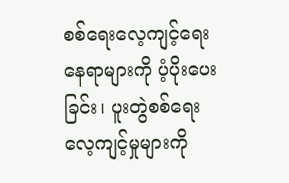စစ်ရေးလေ့ကျင့်ရေး နေရာများကို ပံ့ပိုးပေးခြင်း၊ ပူးတွဲစစ်ရေး လေ့ကျင့်မှုများကို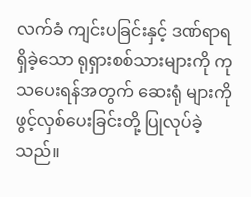လက်ခံ ကျင်းပခြင်းနှင့် ဒဏ်ရာရရှိခဲ့သော ရုရှားစစ်သားများကို ကုသပေးရန်အတွက် ဆေးရုံ များကို ဖွင့်လှစ်ပေးခြင်းတို့ ပြုလုပ်ခဲ့သည်။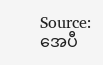Source: အေပီ